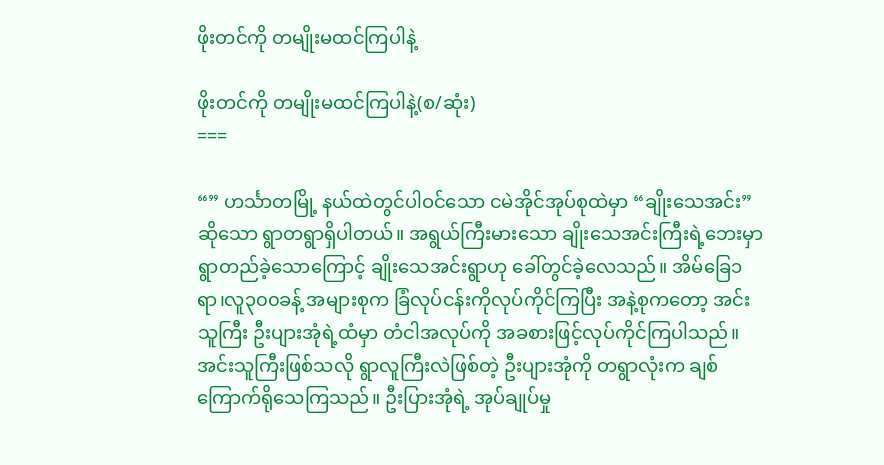ဖိုးတင်ကို တမျိုးမထင်ကြပါနဲ့

ဖိုးတင်ကို တမျိုးမထင်ကြပါနဲ့(စ/ဆုံး)
===

“” ဟင်္သာတမြို့ နယ်ထဲတွင်ပါဝင်သော ငမဲအိုင်အုပ်စုထဲမှာ “ချိုးသေအင်း” ဆိုသော ရွာတရွာရှိပါတယ်။ အရွယ်ကြီးမားသော ချိုးသေအင်းကြီးရဲ့ဘေးမှာရွာတည်ခဲ့သောကြောင့် ချိုးသေအင်းရွာဟု ခေါ်တွင်ခဲ့လေသည်။ အိမ်ခြေ၁ရာ၊လူ၃၀၀ခန့် အများစုက ခြံလုပ်ငန်းကိုလုပ်ကိုင်ကြပြီး အနဲ့စုကတော့ အင်းသူကြီး ဦးပျားအုံရဲ့ထံမှာ တံငါအလုပ်ကို အခစားဖြင့်လုပ်ကိုင်ကြပါသည်။
အင်းသူကြီးဖြစ်သလို ရွာလူကြီးလဲဖြစ်တဲ့ ဦးပျားအုံကို တရွာလုံးက ချစ်ကြောက်ရိုသေကြသည်။ ဦးပြားအုံရဲ့ အုပ်ချုပ်မှု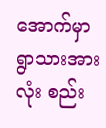အောက်မှာ ရွာသားအားလုံး စည်း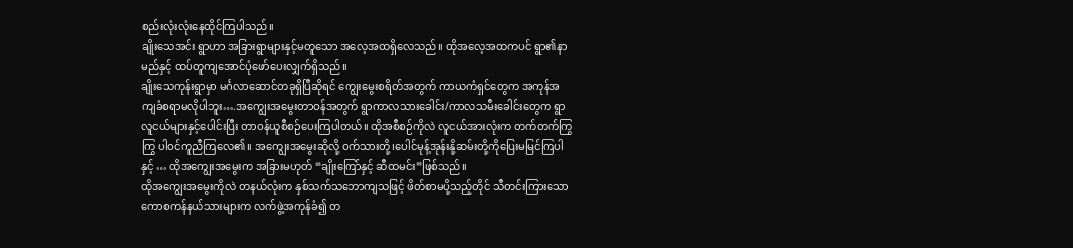စည်းလုံးလုံးနေထိုင်ကြပါသည်။
ချိုးသေအင်း ရွာဟာ အခြားရွာများနှင့်မတူသော အလေ့အထရှိလေသည်။ ထိုအလေ့အထကပင် ရွာ၏နာမည်နှင့် ထပ်တူကျအောင်ပုံဖော်ပေးလျှက်ရှိသည်။
ချိုးသေကုန်းရွာမှာ မင်္ဂလာဆောင်တခုရှိပြီဆိုရင် ကျွေးမွေးစရိတ်အတွက် ကာယကံရှင်တွေက အကုန်အကျခံစရာမလိုပါဘူး….အကျွေးအမွေးတာဝန်အတွက် ရွာကာလသားခေါင်း/ကာလသမီးခေါင်းတွေက ရွာလူငယ်များနှင့်ပေါင်းပြီး တာဝန်ယူစီစဉ်ပေးကြပါတယ်။ ထိုအစီစဉ်ကိုလဲ လူငယ်အားလုံးက တက်တက်ကြွကြွ ပါဝင်ကူညီကြလေ၏။ အကျွေးအမွေးဆိုလို့ ဝက်သားတို့၊ပေါင်မုန့်အုန်းနို့ဆမ်းတို့ကိုပြေးမမြင်ကြပါနှင့် … ထိုအကျွေးအမွေးက အခြားမဟုတ် “ချိုးကြော်နှင့် ဆီထမင်း”ဖြစ်သည်။
ထိုအကျွေးအမွေးကိုလဲ တနယ်လုံးက နှစ်သက်သဘောကျသဖြင့် ဖိတ်စာမပို့သည့်တိုင် သီတင်းကြားသော ကောစကန်နယ်သားများက လက်ဖွဲ့အကုန်ခံ၍ တ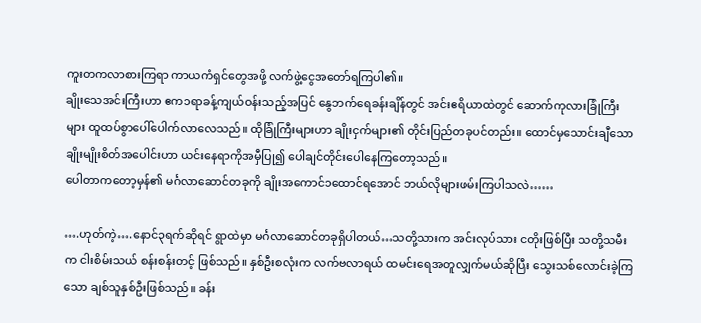ကူးတကလာစားကြရာ ကာယကံရှင်တွေအဖို့ လက်ဖွဲ့ငွေအတော်ရကြပါ၏။
ချိုးသေအင်းကြီးဟာ ဧက၁ရာခန့်ကျယ်ဝန်းသည့်အပြင် နွေဘက်ရေခန်းချိန်တွင် အင်းဧရိယာထဲတွင် ဆောက်ကုလားခြုံကြီးများ ထူထပ်စွာပေါ်ပေါက်လာလေသည်။ ထိုခြုံကြီးများဟာ ချိုးငှက်များ၏ တိုင်းပြည်တခုပင်တည်း။ ထောင်မှသောင်းချီသော ချိုးမျိုးစိတ်အပေါင်းဟာ ယင်းနေရာကိုအမှီပြု၍ ပေါချင်တိုင်းပေါနေကြတော့သည်။
ပေါတာကတော့မှန်၏ မင်္ဂလာဆောင်တခုကို ချိုးအကောင်၁ထောင်ရအောင် ဘယ်လိုများဖမ်းကြပါသလဲ……

….ဟုတ်ကဲ့….နောင်၃ရက်ဆိုရင် ရွာထဲမှာ မင်္ဂလာဆောင်တခုရှိပါတယ်…သတို့သားက အင်းလုပ်သား ငတိုးဖြစ်ပြီး သတို့သမီးက ငါးစိမ်းသယ် စန်းစန်းတင့် ဖြစ်သည်။ နှစ်ဦးစလုံးက လက်ဗလာရယ် ထမင်းရေအတူလျှက်မယ်ဆိုပြီး သွေးသစ်လောင်းခဲ့ကြသော ချစ်သူနှစ်ဦးဖြစ်သည်။ ခန်း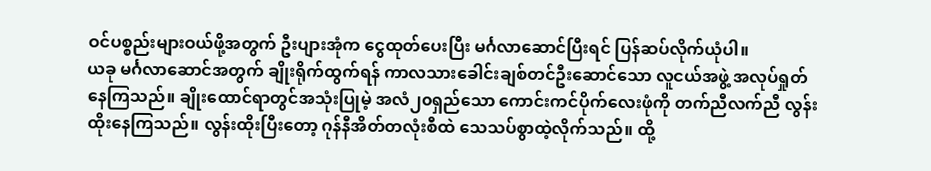ဝင်ပစ္စည်းများဝယ်ဖို့အတွက် ဦးပျားအုံက ငွေထုတ်ပေးပြီး မင်္ဂလာဆောင်ပြီးရင် ပြန်ဆပ်လိုက်ယုံပါ။
ယခု မင်္ဂလာဆောင်အတွက် ချိုးရိုက်ထွက်ရန် ကာလသားခေါင်းချစ်တင်ဦးဆောင်သော လူငယ်အဖွဲ့ အလုပ်ရှုတ်နေကြသည်။ ချိုးထောင်ရာတွင်အသုံးပြုမဲ့ အလံ၂၀ရှည်သော ကောင်းကင်ပိုက်လေးဖုံကို တက်ညီလက်ညီ လွန်းထိုးနေကြသည်။ လွန်းထိုးပြီးတော့ ဂုန်နီအိတ်တလုံးစီထဲ သေသပ်စွာထဲ့လိုက်သည်။ ထို့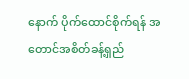နောက် ပိုက်ထောင်စိုက်ရန် အတောင်အစိတ်ခန့်ရှည်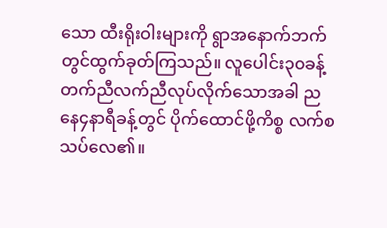သော ထီးရိုးဝါးများကို ရွာအနောက်ဘက်တွင်ထွက်ခုတ်ကြသည်။ လူပေါင်း၃၀ခန့်တက်ညီလက်ညီလုပ်လိုက်သောအခါ ညနေ၄နာရီခန့်တွင် ပိုက်ထောင်ဖို့ကိစ္စ လက်စသပ်လေ၏။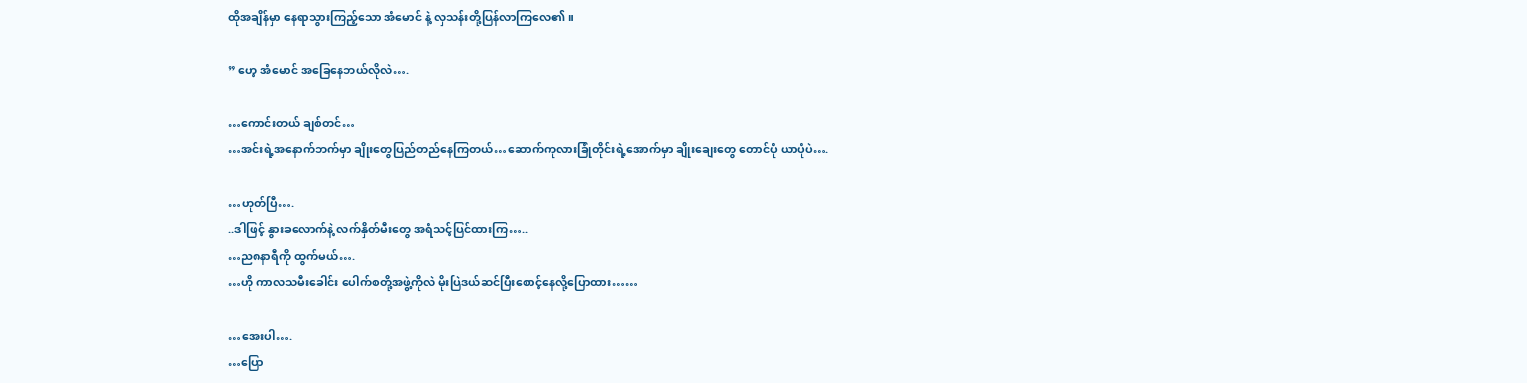ထိုအချိန်မှာ နေရာသွားကြည့်သော အံမောင် နဲ့ လှသန်းတို့ပြန်လာကြလေ၏။

” ဟေ့ အံမောင် အခြေနေဘယ်လိုလဲ….

…ကောင်းတယ် ချစ်တင်…
…အင်းရဲ့အနောက်ဘက်မှာ ချိုးတွေပြည်တည်နေကြတယ်…ဆောက်ကုလားခြုံတိုင်းရဲ့အောက်မှာ ချိုးချေးတွေ တောင်ပုံ ယာပုံပဲ….

…ဟုတ်ပြီ….
..ဒါဖြင့် နွားခလောက်နဲ့ လက်နှိတ်မီးတွေ အရံသင့်ပြင်ထားကြ…..
…ည၈နာရီကို ထွက်မယ်….
…ဟို ကာလသမီးခေါင်း ပေါက်စတို့အဖွဲ့ကိုလဲ မိုးပြဲဒယ်ဆင်ပြီးစောင့်နေလို့ပြောထား……

…အေးပါ….
…ပြော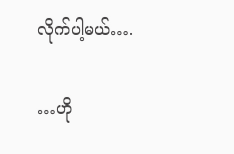လိုက်ပါ့မယ်….

…ဟို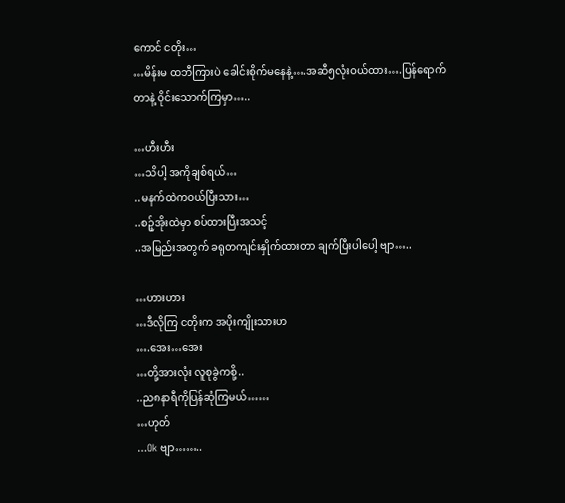ကောင် ငတိုး…
…မိန်းမ ထဘီကြားပဲ ခေါင်းစိုက်မနေနဲ့….အဆီ၅လုံးဝယ်ထား….ပြန်ရောက်တာနဲ့ ဝိုင်းသောက်ကြမှာ…..

…ဟီးဟီး
…သိပါ့ အကိုချစ်ရယ်…
..မနက်ထဲကဝယ်ပြီးသား…
..စဉ့်အိုးထဲမှာ စပ်ထားပြီးအသင့်
..အမြည်းအတွက် ခရုတကျင်းနှိုက်ထားတာ ချက်ပြီးပါပေါ့ ဗျာ…..

…ဟားဟား
…ဒီလိုကြ ငတိုးက အပိုးကျိုးသားဟ
….အေး…အေး
…တို့အားလုံး လူစုခွဲကစို့..
..ည၈နာရီကိုပြန်ဆုံကြမယ်……
…ဟုတ်
…Ok ဗျာ……..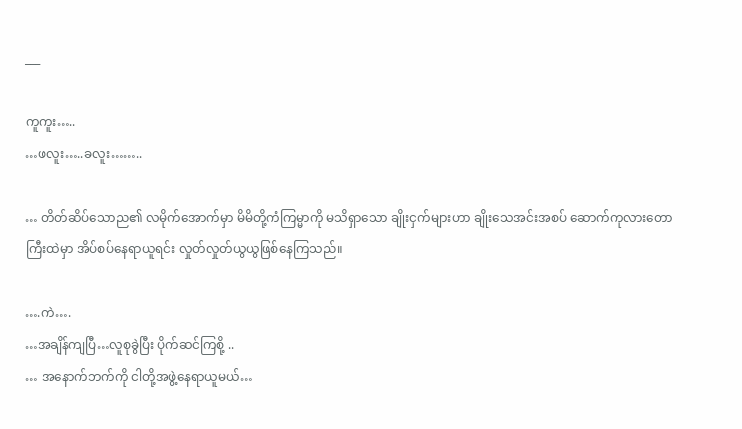___

ကူကူး…..
…ဖလူး…..ခလူး……..

… တိတ်ဆိပ်သောည၏ လမိုက်အောက်မှာ မိမိတို့ကံကြမ္မာကို မသိရှာသော ချိုးငှက်များဟာ ချိုးသေအင်းအစပ် ဆောက်ကုလားတောကြီးထဲမှာ အိပ်စပ်နေရာယူရင်း လှုတ်လှုတ်ယွယွဖြစ်နေကြသည်။

….ကဲ….
…အချိန်ကျပြီ…လူစုခွဲပြီး ပိုက်ဆင်ကြစို့ ..
… အနောက်ဘက်ကို ငါတို့အဖွဲ့နေရာယူမယ်…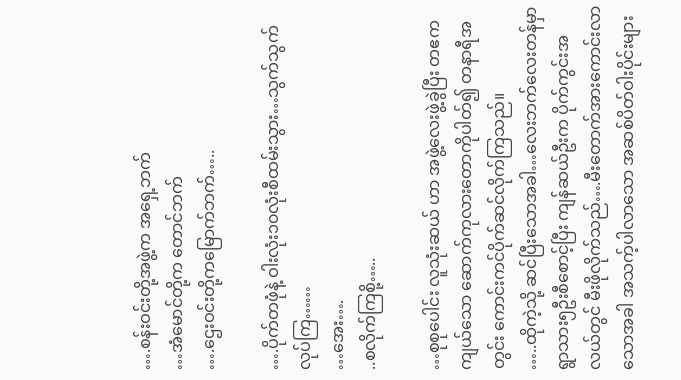….စန်းဝင်းတို့အဖွဲ့က အရှေ့ဘက်
…အံမောင်တို့က တောင်ဘက်
….ဌေးဝင်းတို့ကမြောက်ဘက်…..

….ပိုက်တဖုံနဲ့ ဝါးလုံး၁၀လုံးစီထမ်းသွား…သွက်သွက်လုပ်ကြ……
…အေး….
..စလိုက်ကြစို့…..

…စုစုပေါင်း လူသုံးဆယ် ဟာ အဖွဲ့လေးဖွဲ့ခွဲပြီး တဧကကျယ်သော ဆောက်ကုလားတောကိုပါတ်၍ တနာရီအတွင်း ကောင်းကင်ပိုက်ဆင်လိုက်ကြသည်။
…..ထိုကဲ့သို့ ဆင်ပြီးသောအခါ…လေးဘက်လေးတန်မှာ ရွာသား၅ဦးစီစောင့်ပြီး ကျန်ဆယ်ဦးက ပိုက်ကွင်းအလယ်တွင် မီးဖိုလိုက်သည်….မီးတောက်အားကောင်းလာသောအခါ အသက့်ပါလာသော အဆစ်ပိတ်ဝါးပိုင်းများ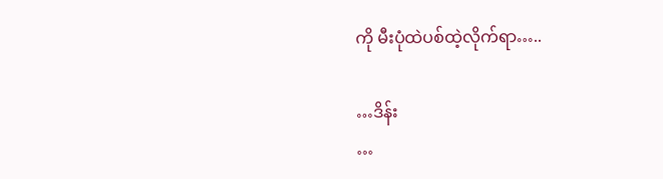ကို မီးပုံထဲပစ်ထဲ့လိုက်ရာ…..

…ဒိန်း
…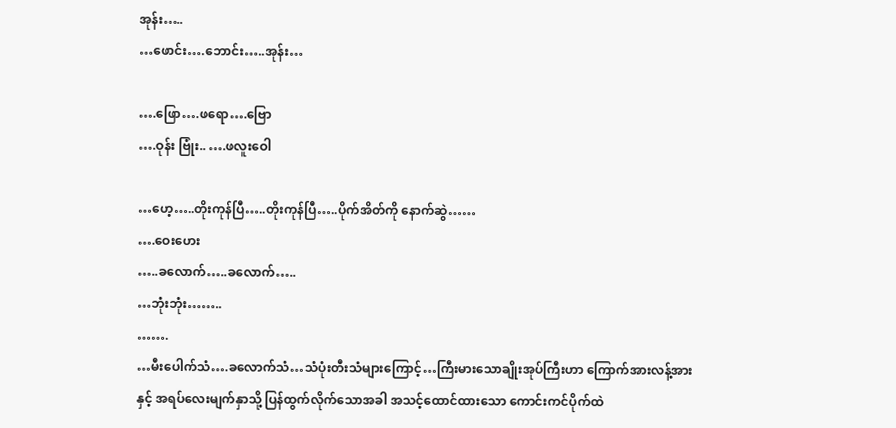အုန်း…..
…ဖောင်း….ဘောင်း…..အုန်း…

….ဖြော….ဖရော….ဗြော
….ဝုန်း ဗြုံး.. ….ဖလူးဝေါ

…ဟေ့…..တိုးကုန်ပြီ…..တိုးကုန်ပြီ…..ပိုက်အိတ်ကို နောက်ဆွဲ……
….ဝေးဟေး
…..ခလောက်…..ခလောက်…..
…ဘုံးဘုံး……..
…….
…မီးပေါက်သံ….ခလောက်သံ…သံပုံးတီးသံများကြောင့်…ကြီးမားသောချိုးအုပ်ကြီးဟာ ကြောက်အားလန့်အားနှင့် အရပ်လေးမျက်နှာသို့ ပြန်ထွက်လိုက်သောအခါ အသင့်ထောင်ထားသော ကောင်းကင်ပိုက်ထဲ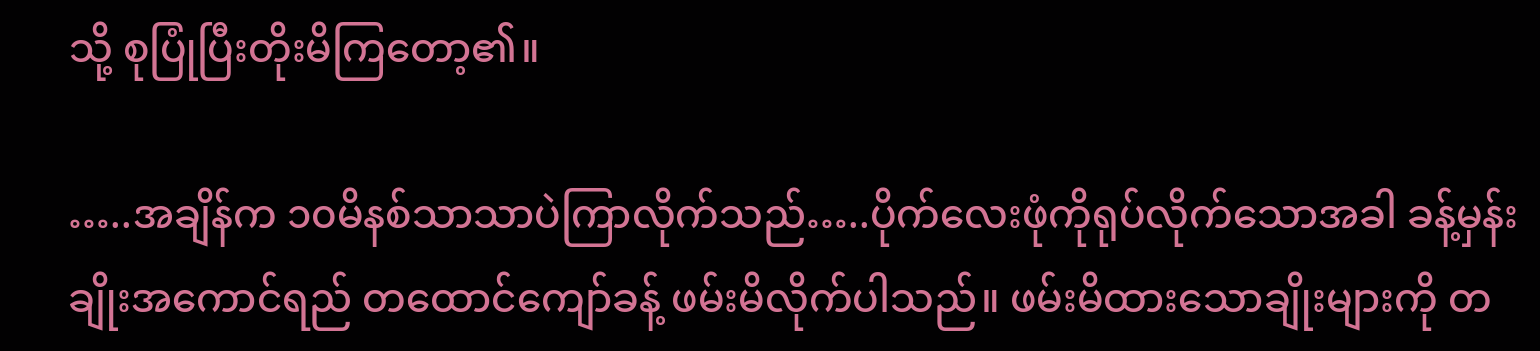သို့ စုပြုံပြီးတိုးမိကြတော့၏။

…..အချိန်က ၁၀မိနစ်သာသာပဲကြာလိုက်သည်…..ပိုက်လေးဖုံကိုရုပ်လိုက်သောအခါ ခန့်မှန်း ချိုးအကောင်ရည် တထောင်ကျော်ခန့် ဖမ်းမိလိုက်ပါသည်။ ဖမ်းမိထားသောချိုးများကို တ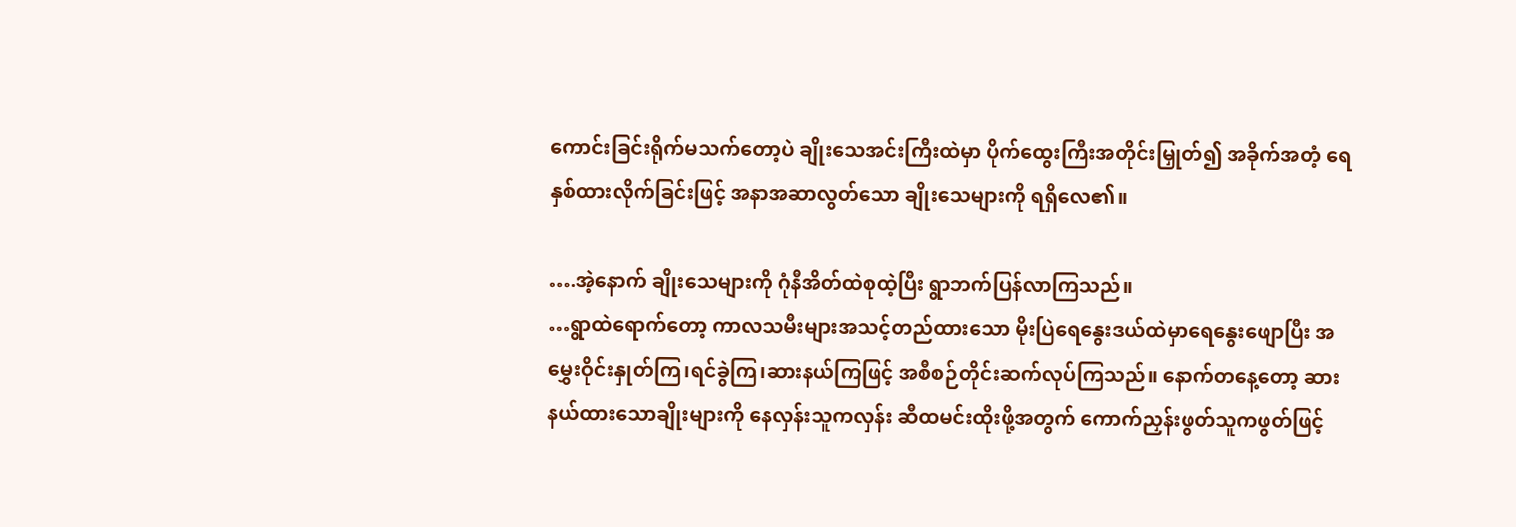ကောင်းခြင်းရိုက်မသက်တော့ပဲ ချိုးသေအင်းကြီးထဲမှာ ပိုက်ထွေးကြီးအတိုင်းမြှုတ်၍ အခိုက်အတံ့ ရေနှစ်ထားလိုက်ခြင်းဖြင့် အနာအဆာလွတ်သော ချိုးသေများကို ရရှိလေ၏။

….အဲ့နောက် ချိုးသေများကို ဂုံနီအိတ်ထဲစုထဲ့ပြီး ရွာဘက်ပြန်လာကြသည်။
…ရွာထဲရောက်တော့ ကာလသမီးများအသင့်တည်ထားသော မိုးပြဲရေနွေးဒယ်ထဲမှာရေနွေးဖျောပြီး အမွှေးဝိုင်းနှုတ်ကြ၊ရင်ခွဲကြ၊ဆားနယ်ကြဖြင့် အစီစဉ်တိုင်းဆက်လုပ်ကြသည်။ နောက်တနေ့တော့ ဆားနယ်ထားသောချိုးများကို နေလှန်းသူကလှန်း ဆီထမင်းထိုးဖို့အတွက် ကောက်ညှန်းဖွတ်သူကဖွတ်ဖြင့်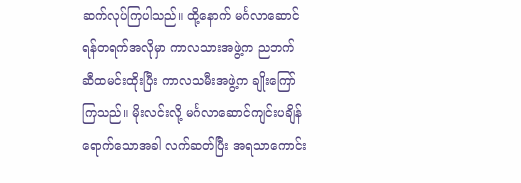ဆက်လုပ်ကြပါသည်။ ထို့နောက် မင်္ဂလာဆောင်ရန်တရက်အလိုမှာ ကာလသားအဖွဲ့က ညဘက် ဆီထမင်းထိုးပြီး ကာလသမီးအဖွဲ့က ချိုးကြော်ကြသည်။ မိုးလင်းလို့ မင်္ဂလာဆောင်ကျင်းပချိန်ရောက်သောအခါ လက်ဆတ်ပြီး အရသာကောင်း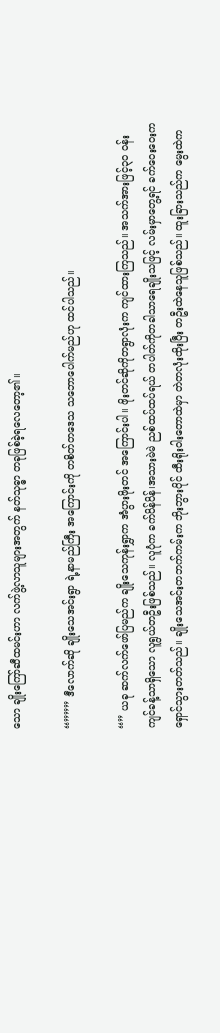သော ချိုးကြော်ဆီထမင်းဟာ လက်ဖွဲ့လာသူများအတွက် နတ်သုဓ္ဓာ တခုဖြစ်ခဲ့ရလေတော့၏။

“””” ဒီလောက်ဆို ချိုးသေအင်းရွာ ရဲ့နာမည်ကြီး အကြောင်းကို တစိတ်တဒေသ သဘောပေါက်မည်ဟု ထင်ပါသည်။

“” ယခု ဆက်လက်ဖော်ပြမည်က ချိုးသေကုန်းရွှာက အံပွားဖိုးတင် အကြောင်းပါ။ ဖိုးတင်ဆိုကိုတရွာလုံးက ကျင်ထားကြသည်။ အသက်အားဖြင့်၃၀ ဝန်းကျင်ခန့်သာရှိသော လူရွယ်တဦးဖြစ်သည်။ လူပုံက ခက်ပိန်ပိန်၊အသားမဲမဲ ညစ်ထပ်ထပ်ရယ် တပါတ်ကိုတခါသာရေချိုးသဖြင့် လမ်းမှာတွေ့ရင် ခက်ဝေးဝေးက ရှောင်သွားတတ်သည်။ ချိုးသေအင်းတဘက်ကမ်းက ဘိုးဘွားပိုင် ထီးရိုးဝါးတောထဲမှာ တဲတလုံးထိုးပြီး တဦးထဲနေသူဖြစ်သည်။ ထူးခြားသည်က မွေးထဲက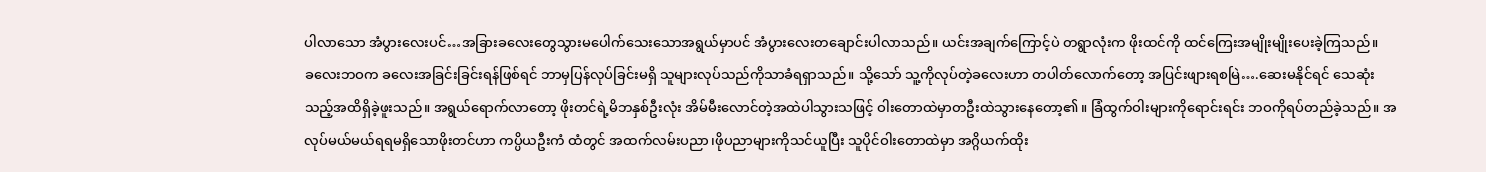ပါလာသော အံပွားလေးပင်…အခြားခလေးတွေသွားမပေါက်သေးသောအရွယ်မှာပင် အံပွားလေးတချောင်းပါလာသည်။ ယင်းအချက်ကြောင့်ပဲ တရွာလုံးက ဖိုးထင်ကို ထင်ကြေးအမျိုးမျိုးပေးခဲ့ကြသည်။
ခလေးဘဝက ခလေးအခြင်းခြင်းရန်ဖြစ်ရင် ဘာမှပြန်လုပ်ခြင်းမရှိ သူများလုပ်သည်ကိုသာခံရရှာသည်။ သို့သော် သူ့ကိုလုပ်တဲ့ခလေးဟာ တပါတ်လောက်တော့ အပြင်းဖျားရစမြဲ….ဆေးမနိုင်ရင် သေဆုံးသည့်အထိရှိခဲ့ဖူးသည်။ အရွယ်ရောက်လာတော့ ဖိုးတင်ရဲ့မိဘနှစ်ဦးလုံး အိမ်မီးလောင်တဲ့အထဲပါသွားသဖြင့် ဝါးတောထဲမှာတဦးထဲသွားနေတော့၏။ ခြံထွက်ဝါးများကိုရောင်းရင်း ဘဝကိုရပ်တည်ခဲ့သည်။ အလုပ်မယ်မယ်ရရမရှိသောဖိုးတင်ဟာ ကပ္ပိယဦးကံ ထံတွင် အထက်လမ်းပညာ၊ဖိုပညာများကိုသင်ယူပြီး သူပိုင်ဝါးတောထဲမှာ အဂ္ဂိယက်ထိုး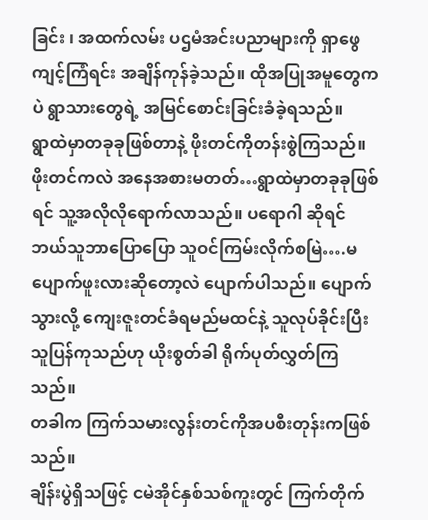ခြင်း ၊ အထက်လမ်း ပဌမံအင်းပညာများကို ရှာဖွေကျင့်ကြံရင်း အချိန်ကုန်ခဲ့သည်။ ထိုအပြုအမူတွေကပဲ ရွာသားတွေရဲ့ အမြင်စောင်းခြင်းခံခဲ့ရသည်။
ရွာထဲမှာတခုခုဖြစ်တာနဲ့ ဖိုးတင်ကိုတန်းစွဲကြသည်။ ဖိုးတင်ကလဲ အနေအစားမတတ်…ရွာထဲမှာတခုခုဖြစ်ရင် သူ့အလိုလိုရောက်လာသည်။ ပရောဂါ ဆိုရင် ဘယ်သူဘာပြောပြော သူဝင်ကြမ်းလိုက်စမြဲ….မပျောက်ဖူးလားဆိုတော့လဲ ပျောက်ပါသည်။ ပျောက်သွားလို့ ကျေးဇူးတင်ခံရမည်မထင်နဲ့ သူလုပ်ခိုင်းပြီး သူပြန်ကုသည်ဟု ယိုးစွတ်ခါ ရိုက်ပုတ်လွှတ်ကြသည်။
တခါက ကြက်သမားလွန်းတင်ကိုအပစီးတုန်းကဖြစ်သည်။
ချိန်းပွဲရှိသဖြင့် ငမဲအိုင်နှစ်သစ်ကူးတွင် ကြက်တိုက်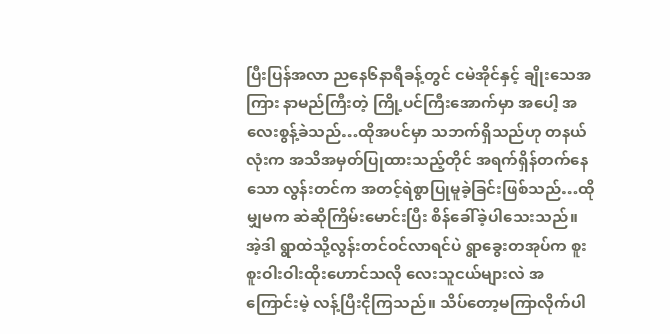ပြီးပြန်အလာ ညနေ၆နာရီခန့်တွင် ငမဲအိုင်နှင့် ချိုးသေအကြား နာမည်ကြီးတဲ့ ကြို့ပင်ကြီးအောက်မှာ အပေါ့ အလေးစွန့်ခဲသည်…ထိုအပင်မှာ သဘက်ရှိသည်ဟု တနယ်လုံးက အသိအမှတ်ပြုထားသည့်တိုင် အရက်ရှိန်တက်နေသော လွန်းတင်က အတင့်ရဲစွာပြုမူခဲ့ခြင်းဖြစ်သည်…ထိုမျှမက ဆဲဆိုကြိမ်းမောင်းပြီး စိန်ခေါ်ခဲ့ပါသေးသည်။ အဲ့ဒါ ရွာထဲသို့လွန်းတင်ဝင်လာရင်ပဲ ရွာခွေးတအုပ်က စူးစူးဝါးဝါးထိုးဟောင်သလို လေးသူငယ်များလဲ အကြောင်းမဲ့ လန့်ပြီးငိုကြသည်။ သိပ်တော့မကြာလိုက်ပါ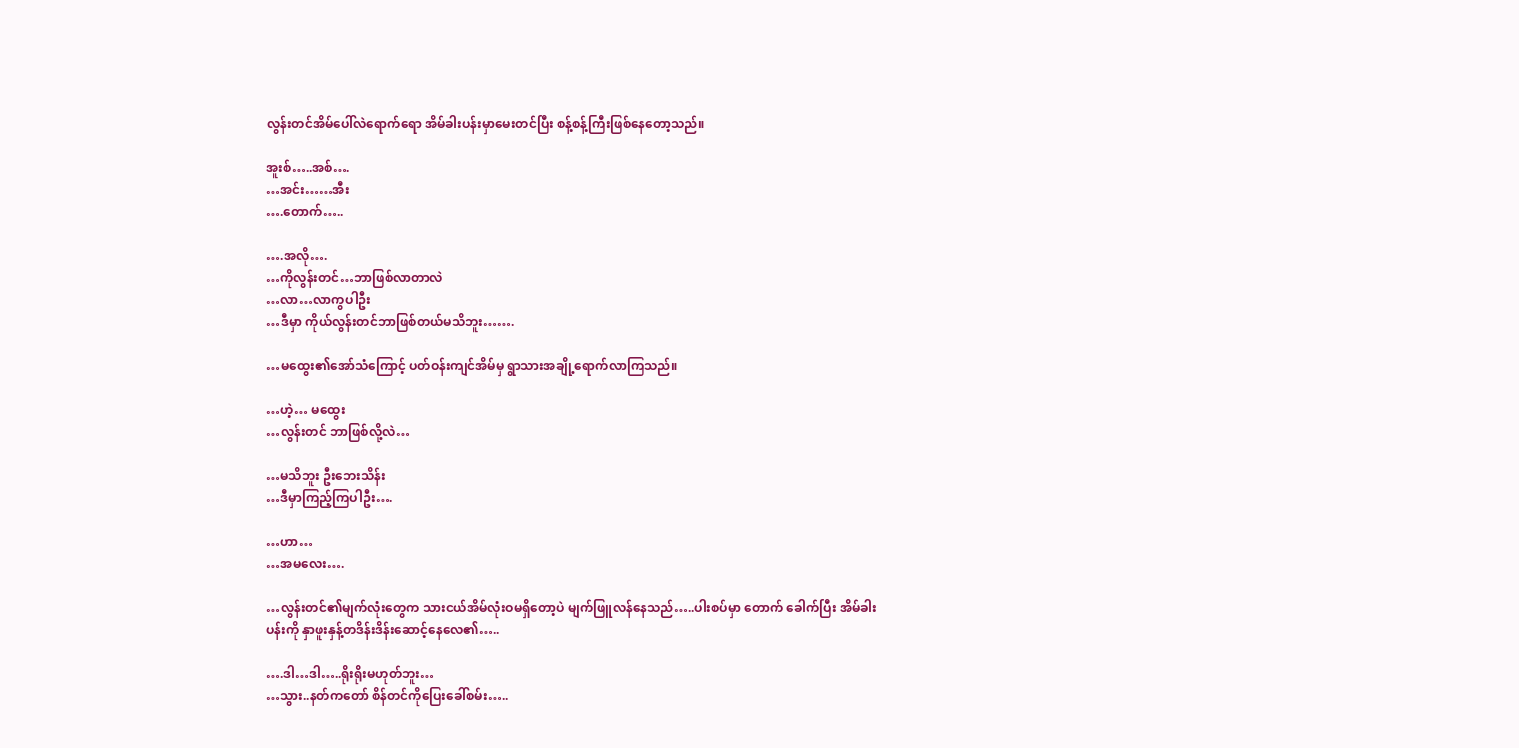လွန်းတင်အိမ်ပေါ်လဲရောက်ရော အိမ်ခါးပန်းမှာမေးတင်ပြီး စန့်စန့်ကြီးဖြစ်နေတော့သည်။

အူးစ်…..အစ်….
…အင်း……အီး
….တောက်…..

….အလို….
…ကိုလွန်းတင်…ဘာဖြစ်လာတာလဲ
…လာ…လာကွပါဦး
…ဒီမှာ ကိုယ်လွန်းတင်ဘာဖြစ်တယ်မသိဘူး…….

…မထွေး၏အော်သံကြောင့် ပတ်ဝန်းကျင်အိမ်မှ ရွာသားအချို့ရောက်လာကြသည်။

…ဟဲ့… မထွေး
…လွန်းတင် ဘာဖြစ်လို့လဲ…

…မသိဘူး ဦးဘေးသိန်း
…ဒီမှာကြည့်ကြပါဦး….

…ဟာ…
…အမလေး….

…လွန်းတင်၏မျက်လုံးတွေက သားငယ်အိမ်လုံးဝမရှိတော့ပဲ မျက်ဖြူလန်နေသည်…..ပါးစပ်မှာ တောက် ခေါက်ပြီး အိမ်ခါးပန်းကို နှာဖူးနှန့်တဒိန်းဒိန်းဆောင့်နေလေ၏…..

….ဒါ…ဒါ…..ရိုးရိုးမဟုတ်ဘူး…
…သွား..နတ်ကတော် စိန်တင်ကိုပြေးခေါ်စမ်း…..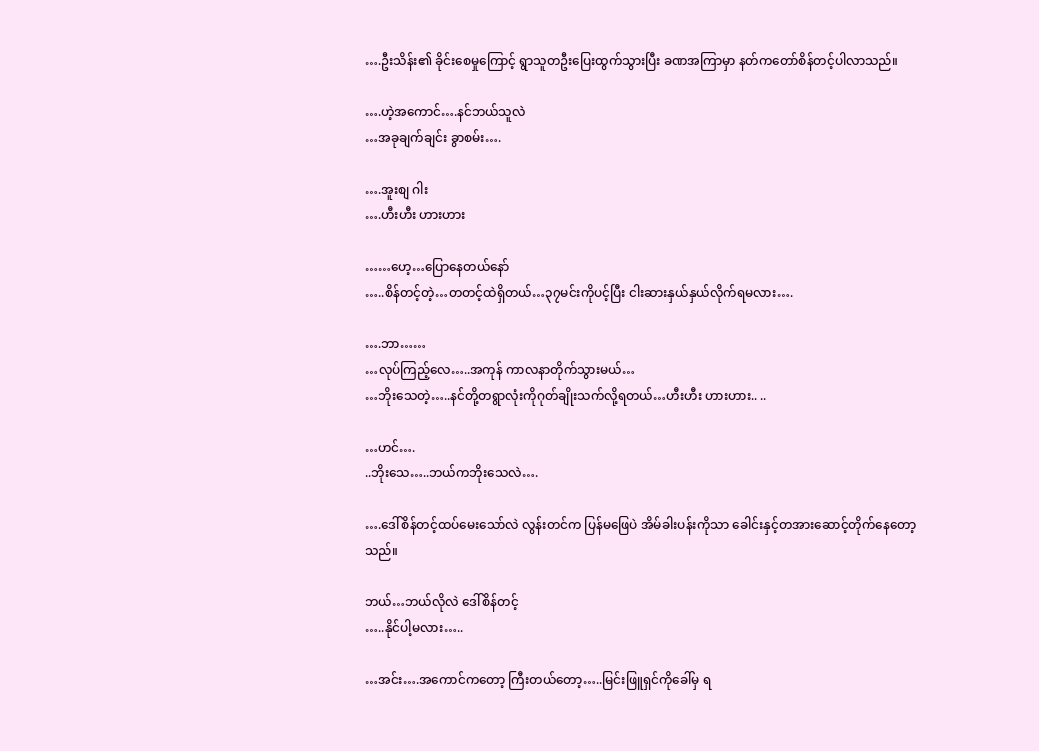….ဦးသိန်း၏ ခိုင်းစေမှုကြောင့် ရွာသူတဦးပြေးထွက်သွားပြီး ခဏအကြာမှာ နတ်ကတော်စိန်တင့်ပါလာသည်။

….ဟဲ့အကောင်….နင်ဘယ်သူလဲ
…အခုချက်ချင်း ခွာစမ်း….

….အူးစျ ဂါး
….ဟီးဟီး ဟားဟား

……ဟေ့…ပြောနေတယ်နော်
…..စိန်တင့်တဲ့…တတင့်ထဲရှိတယ်…၃၇မင်းကိုပင့်ပြီး ငါးဆားနှယ်နှယ်လိုက်ရမလား….

….ဘာ……
…လုပ်ကြည့်လေ…..အကုန် ကာလနာတိုက်သွားမယ်…
…ဘိုးသေတဲ့…..နင်တို့တရွာလုံးကိုဂုတ်ချိုးသက်လို့ရတယ်…ဟီးဟီး ဟားဟား.. ..

…ဟင်….
..ဘိုးသေ…..ဘယ်ကဘိုးသေလဲ….

….ဒေါ်စိန်တင့်ထပ်မေးသော်လဲ လွန်းတင်က ပြန်မဖြေပဲ အိမ်ခါးပန်းကိုသာ ခေါင်းနှင့်တအားဆောင့်တိုက်နေတော့သည်။

ဘယ်…ဘယ်လိုလဲ ဒေါ်စိန်တင့်
…..နိုင်ပါ့မလား…..

…အင်း….အကောင်ကတော့ ကြီးတယ်တော့…..မြင်းဖြူရှင်ကိုခေါ်မှ ရ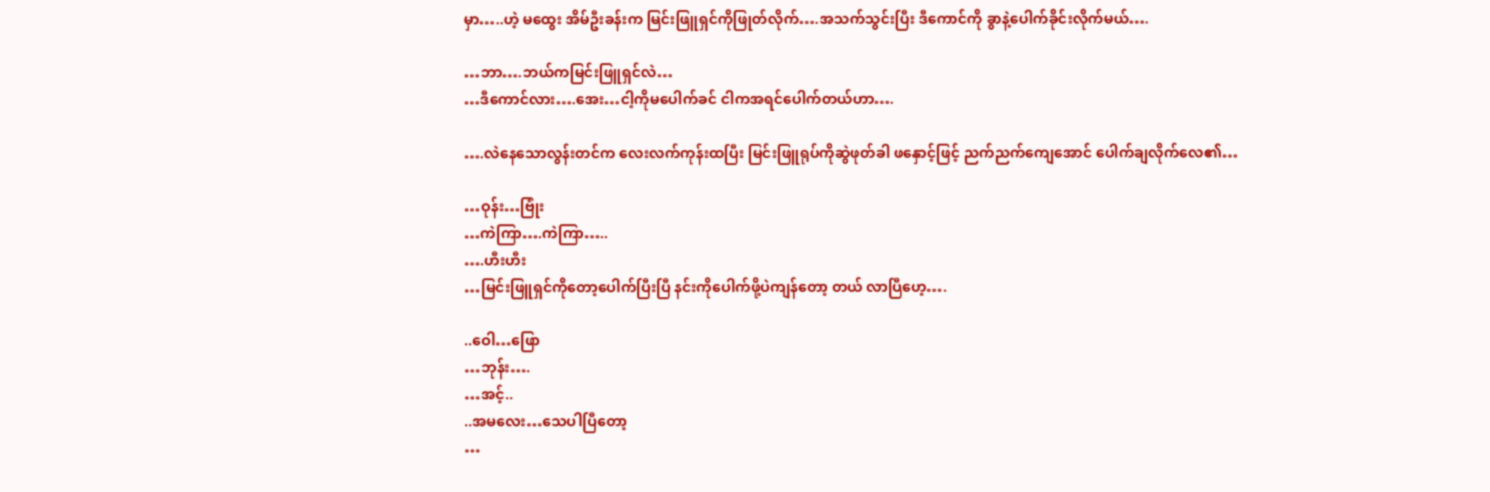မှာ…..ဟဲ့ မထွေး အိမ်ဦးခန်းက မြင်းဖြူရှင်ကိုဖြုတ်လိုက်….အသက်သွင်းပြီး ဒီကောင်ကို ခွာနဲ့ပေါက်ခိုင်းလိုက်မယ်….

…ဘာ….ဘယ်ကမြင်းဖြူရှင်လဲ…
…ဒီကောင်လား….အေး…ငါ့ကိုမပေါက်ခင် ငါကအရင်ပေါက်တယ်ဟာ….

….လဲနေသောလွန်းတင်က လေးလက်ကုန်းထပြီး မြင်းဖြူရုပ်ကိုဆွဲဖုတ်ခါ ဖနှောင့်ဖြင့် ညက်ညက်ကျေအောင် ပေါက်ချလိုက်လေ၏…

…ဝုန်း…ဗြုံး
…ကဲကြာ….ကဲကြာ…..
….ဟီးဟီး
…မြင်းဖြူရှင်ကိုတော့ပေါက်ပြီးပြီ နင်းကိုပေါက်ဖို့ပဲကျန်တော့ တယ် လာပြီဟေ့….

..ဝေါ…ဖြော
…ဘုန်း….
…အင့်..
..အမလေး…သေပါပြီတော့
…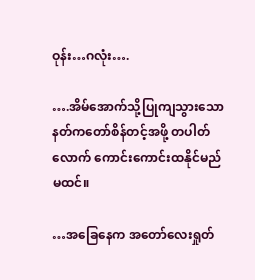ဝုန်း…ဂလုံး….

….အိမ်အောက်သို့ပြုကျသွားသော နတ်ကတော်စိန်တင့်အဖို့ တပါတ်လောက် ကောင်းကောင်းထနိုင်မည်မထင်။

…အခြေနေက အတော်လေးရှုတ်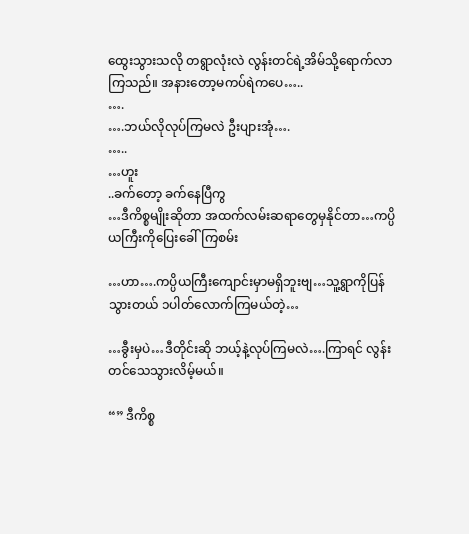ထွေးသွားသလို တရွာလုံးလဲ လွန်းတင်ရဲ့အိမ်သို့ရောက်လာကြသည်။ အနားတော့မကပ်ရဲကပေ…..
….
….ဘယ်လိုလုပ်ကြမလဲ ဦးပျားအုံ….
…..
…ဟူး
..ခက်တော့ ခက်နေပြီကွ
…ဒီကိစ္စမျိုးဆိုတာ အထက်လမ်းဆရာတွေမှနိုင်တာ…ကပ္ပိယကြီးကိုပြေးခေါ်ကြစမ်း

…ဟာ….ကပ္ပိယကြီးကျောင်းမှာမရှိဘူးဗျ…သူ့ရွာကိုပြန်သွားတယ် ၁ပါတ်လောက်ကြမယ်တဲ့…

…ခွီးမှပဲ…ဒီတိုင်းဆို ဘယ့်နဲ့လုပ်ကြမလဲ….ကြာရင် လွန်းတင်သေသွားလိမ့်မယ်။

“” ဒီကိစ္စ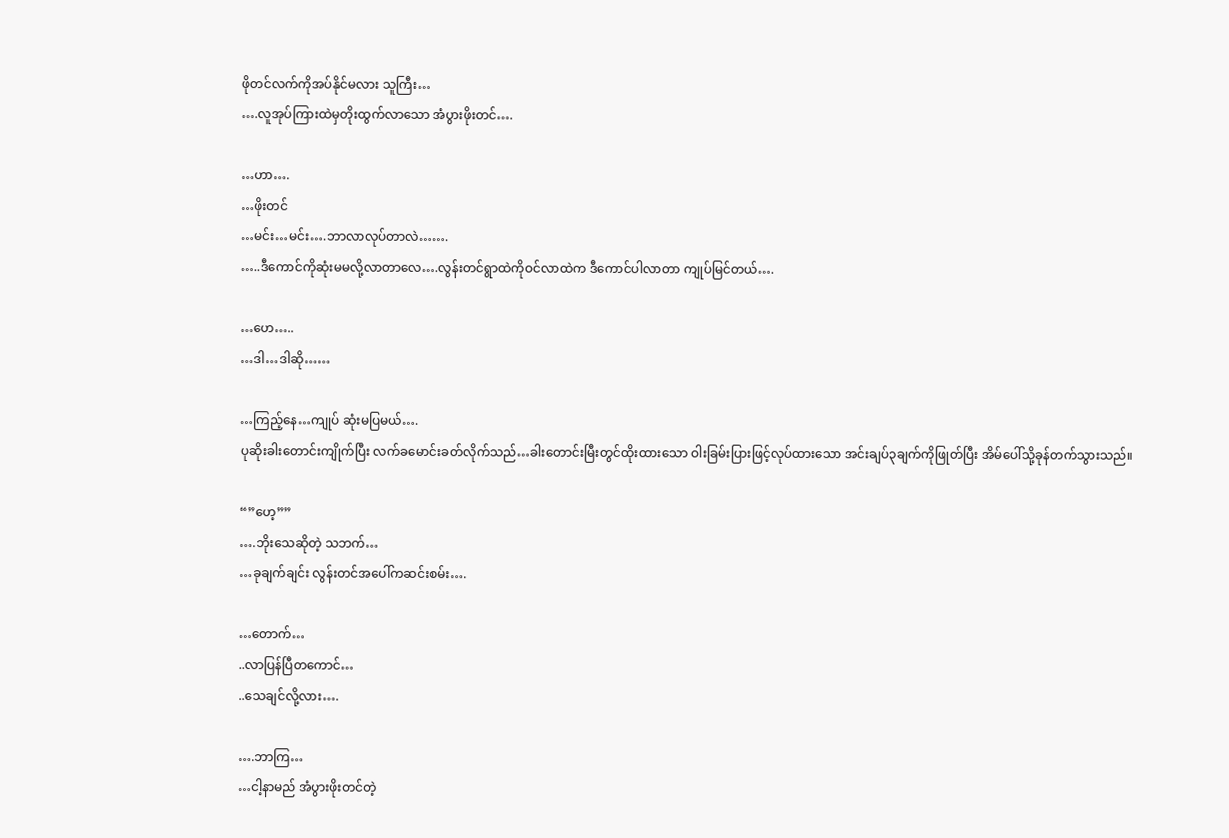ဖိုတင်လက်ကိုအပ်နိုင်မလား သူကြီး…
….လူအုပ်ကြားထဲမှတိုးထွက်လာသော အံပွားဖိုးတင်….

…ဟာ….
…ဖိုးတင်
…မင်း…မင်း….ဘာလာလုပ်တာလဲ…….
…..ဒီကောင်ကိုဆုံးမမလို့လာတာလေ….လွန်းတင်ရွာထဲကိုဝင်လာထဲက ဒီကောင်ပါလာတာ ကျုပ်မြင်တယ်….

…ဟေ…..
…ဒါ…ဒါဆို……

…ကြည့်နေ…ကျုပ် ဆုံးမပြမယ်….
ပုဆိုးခါးတောင်းကျိုက်ပြီး လက်ခမောင်းခတ်လိုက်သည်…ခါးတောင်းမြီးတွင်ထိုးထားသော ဝါးခြမ်းပြားဖြင့်လုပ်ထားသော အင်းချပ်၃ချက်ကိုဖြုတ်ပြီး အိမ်ပေါ်သို့ခုန်တက်သွားသည်။

“”ဟေ့””
….ဘိုးသေဆိုတဲ့ သဘက်…
…ခုချက်ချင်း လွန်းတင်အပေါ်ကဆင်းစမ်း….

…တောက်…
..လာပြန်ပြီတကောင်…
..သေချင်လို့လား….

….ဘာကြ…
…ငါ့နာမည် အံပွားဖိုးတင်တဲ့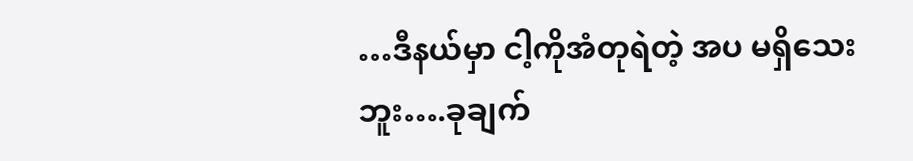…ဒီနယ်မှာ ငါ့ကိုအံတုရဲတဲ့ အပ မရှိသေးဘူး….ခုချက်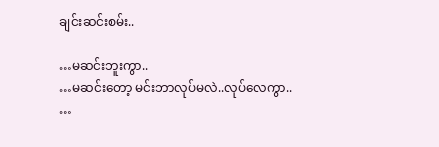ချင်းဆင်းစမ်း..

…မဆင်းဘူးကွာ..
…မဆင်းတော့ မင်းဘာလုပ်မလဲ..လုပ်လေကွာ..
…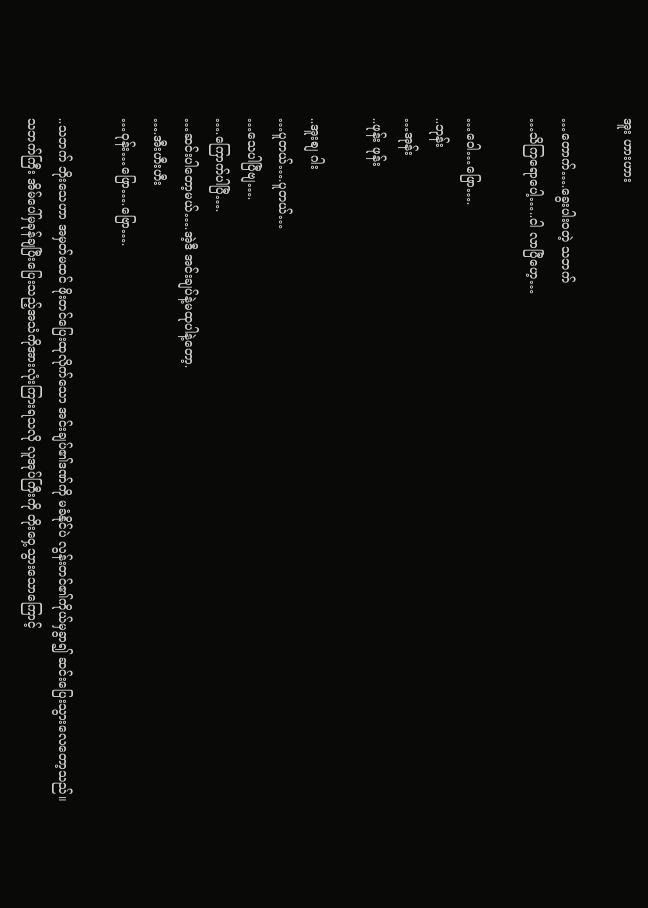အူး ဟားဟား

…တောက်….ခွေးပါးဝတဲ့ သဘက်
…သိကြရောပေါ့…..ငါ လာပြီဟေ့…

…ဝေါ…ဖြော….
..ဘုန်း
…အုန်း
..ဖုန်း ဖုန်း

..အူးစျ ဂါး
…ပူတယ်….ပူတယ်…
…သေပါပြီဗျ….
….ကြောက်ပါပြီ….
…ဆင်းပါတော့မယ်….အဲ့ဒီ အင်းချပ်နဲ့မထုပါနဲ့တော့.
….အီးဟီးဟီး
…ဝုန်း…ဖြော….ဗြော….

..သဘက် ဘိုးသေဟာ အမှတ်မထင် ဖိုးတင်ပြေးထုလိုက်သော အင်းချပ်၏ဒဏ်ကို မခံနိုင်ပဲ လွန်းတင်၏ကိုယ်မှခွာ၍ ဆင်းပြေးသွားလေတော့သည်။
သဘက်ကြီး အိမ်ပေါ်မှခုန်ချပြီးပြေးသည့်အသံကိုအားလုံးကြားရသလို လူအုပ်ကြီးကို တိုးဝှေ့သွားသောကြောင့်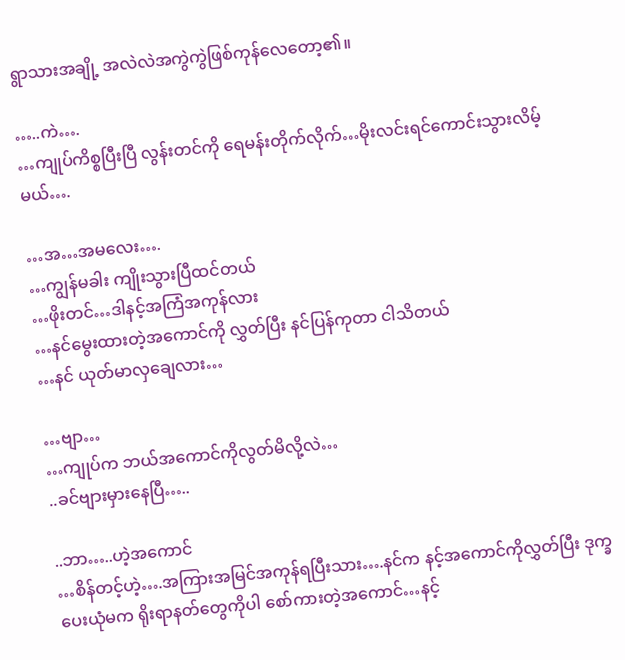ရွာသားအချို့ အလဲလဲအကွဲကွဲဖြစ်ကုန်လေတော့၏။

…..ကဲ….
…ကျုပ်ကိစ္စပြီးပြီ လွန်းတင်ကို ရေမန်းတိုက်လိုက်…မိုးလင်းရင်ကောင်းသွားလိမ့်မယ်….

…အ…အမလေး….
…ကျွန်မခါး ကျိုးသွားပြီထင်တယ်
…ဖိုးတင်…ဒါနင့်အကြံအကုန်လား
…နင်မွေးထားတဲ့အကောင်ကို လွှတ်ပြီး နင်ပြန်ကုတာ ငါသိတယ်
…နင် ယုတ်မာလှချေလား…

…ဗျာ…
…ကျုပ်က ဘယ်အကောင်ကိုလွတ်မိလို့လဲ…
..ခင်ဗျားမှားနေပြီ…..

..ဘာ…..ဟဲ့အကောင်
…စိန်တင့်ဟဲ့….အကြားအမြင်အကုန်ရပြီးသား….နင်က နင့်အကောင်ကိုလွှတ်ပြီး ဒုက္ခပေးယုံမက ရိုးရာနတ်တွေကိုပါ စော်ကားတဲ့အကောင်…နင့်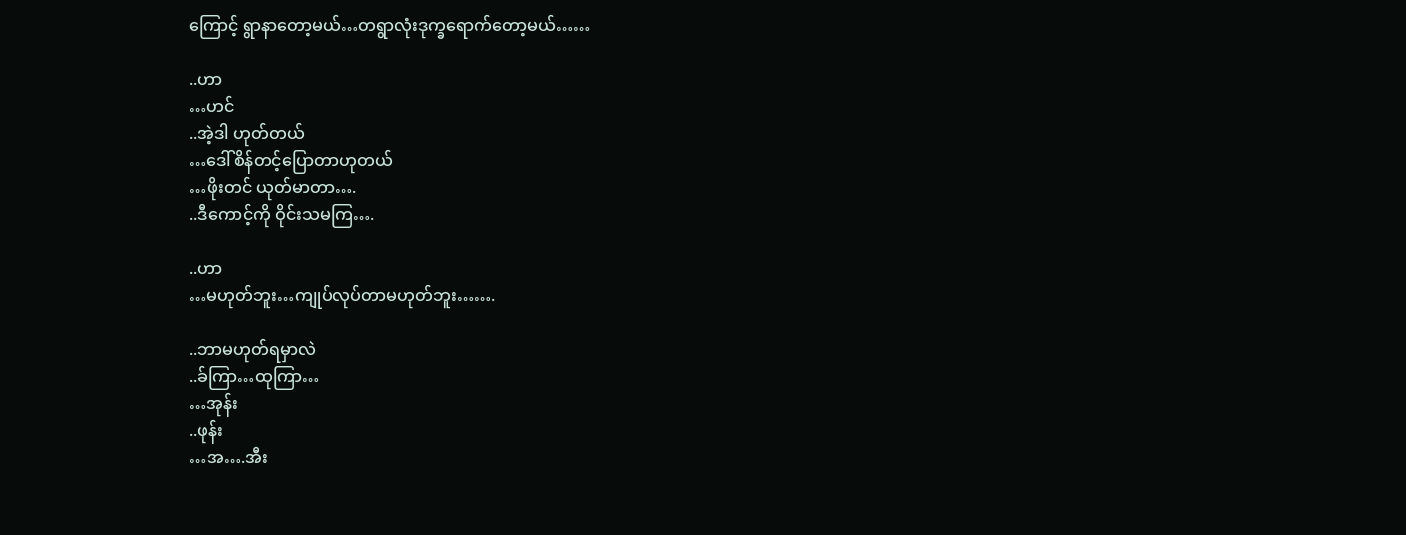ကြောင့် ရွာနာတော့မယ်…တရွာလုံးဒုက္ခရောက်တော့မယ်……

..ဟာ
…ဟင်
..အဲ့ဒါ ဟုတ်တယ်
…ဒေါ်စိန်တင့်ပြောတာဟုတယ်
…ဖိုးတင် ယုတ်မာတာ….
..ဒီကောင့်ကို ဝိုင်းသမကြ….

..ဟာ
…မဟုတ်ဘူး…ကျုပ်လုပ်တာမဟုတ်ဘူး…….

..ဘာမဟုတ်ရမှာလဲ
..ခ်ကြာ…ထုကြာ…
…အုန်း
..ဖုန်း
…အ….အီး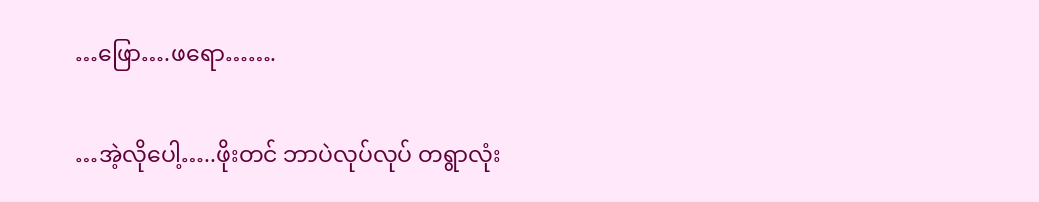…ဖြော….ဖရော…….

…အဲ့လိုပေါ့…..ဖိုးတင် ဘာပဲလုပ်လုပ် တရွာလုံး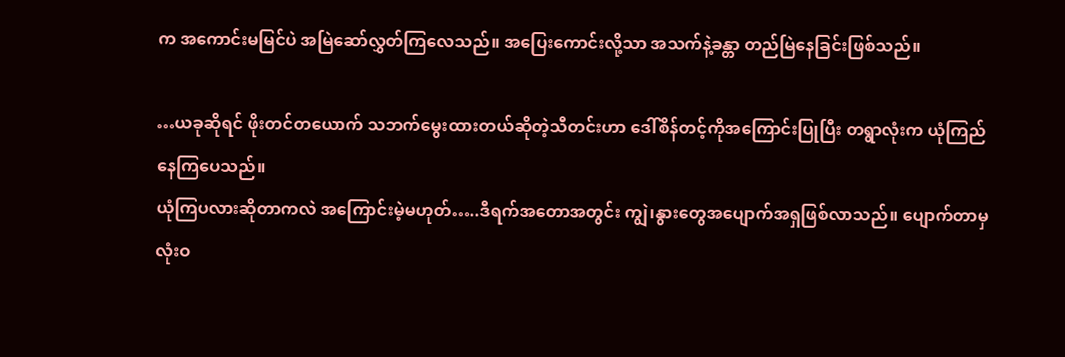က အကောင်းမမြင်ပဲ အမြဲဆော်လွှတ်ကြလေသည်။ အပြေးကောင်းလို့သာ အသက်နဲ့ခန္တာ တည်မြဲနေခြင်းဖြစ်သည်။

…ယခုဆိုရင် ဖိုးတင်တယောက် သဘက်မွေးထားတယ်ဆိုတဲ့သီတင်းဟာ ဒေါ်စိန်တင့်ကိုအကြောင်းပြုပြီး တရွာလုံးက ယုံကြည်နေကြပေသည်။
ယုံကြပလားဆိုတာကလဲ အကြောင်းမဲ့မဟုတ်…..ဒီရက်အတောအတွင်း ကျွဲ၊နွားတွေအပျောက်အရှဖြစ်လာသည်။ ပျောက်တာမှ လုံးဝ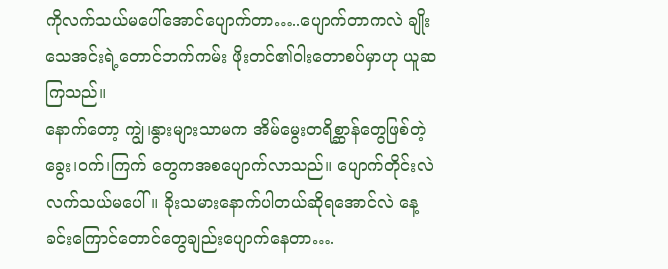ကိုလက်သယ်မပေါ်အောင်ပျောက်တာ…..ပျောက်တာကလဲ ချိုးသေအင်းရဲ့တောင်ဘက်ကမ်း ဖိုးတင်၏ဝါးတောစပ်မှာဟု ယူဆကြသည်။
နောက်တော့ ကျွဲ၊နွားများသာမက အိမ်မွေးတရိစ္ဆာန်တွေဖြစ်တဲ့ ခွေး၊ဝက်၊ကြက် တွေကအစပျောက်လာသည်။ ပျောက်တိုင်းလဲ လက်သယ်မပေါ်။ ခိုးသမားနောက်ပါတယ်ဆိုရအောင်လဲ နေ့ခင်းကြောင်တောင်တွေချည်းပျောက်နေတာ….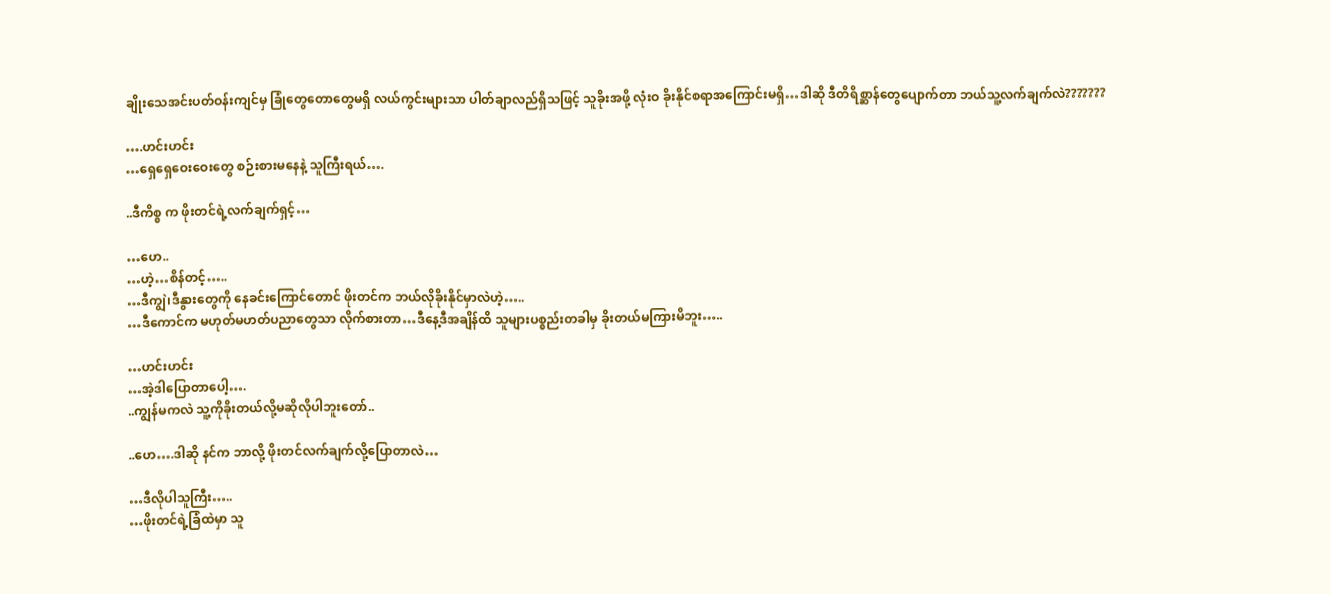ချိုးသေအင်းပတ်ဝန်းကျင်မှ ခြုံတွေတောတွေမရှိ လယ်ကွင်းများသာ ပါတ်ချာလည်ရှိသဖြင့် သူခိုးအဖို့ လုံးဝ ခိုးနိုင်စရာအကြောင်းမရှိ…ဒါဆို ဒီတိရိစ္ဆာန်တွေပျောက်တာ ဘယ်သူ့လက်ချက်လဲ???????

….ဟင်းဟင်း
…ရှေရှေဝေးဝေးတွေ စဉ်းစားမနေနဲ့ သူကြီးရယ်….

..ဒီကိစ္စ က ဖိုးတင်ရဲ့လက်ချက်ရှင့်…

…ဟေ..
…ဟဲ့…စိန်တင့်…..
…ဒီကျွဲ၊ဒီနွားတွေကို နေခင်းကြောင်တောင် ဖိုးတင်က ဘယ်လိုခိုးနိုင်မှာလဲဟဲ့…..
…ဒီကောင်က မဟုတ်မဟတ်ပညာတွေသာ လိုက်စားတာ…ဒီနေ့ဒီအချိန်ထိ သူများပစ္စည်းတခါမှ ခိုးတယ်မကြားမိဘူး…..

…ဟင်းဟင်း
…အဲ့ဒါပြောတာပေါ့….
..ကျွန်မကလဲ သူ့ကိုခိုးတယ်လို့မဆိုလိုပါဘူးတော်..

..ဟေ….ဒါဆို နင်က ဘာလို့ ဖိုးတင်လက်ချက်လို့ပြောတာလဲ…

…ဒီလိုပါသူကြီး…..
…ဖိုးတင်ရဲ့ခြံထဲမှာ သူ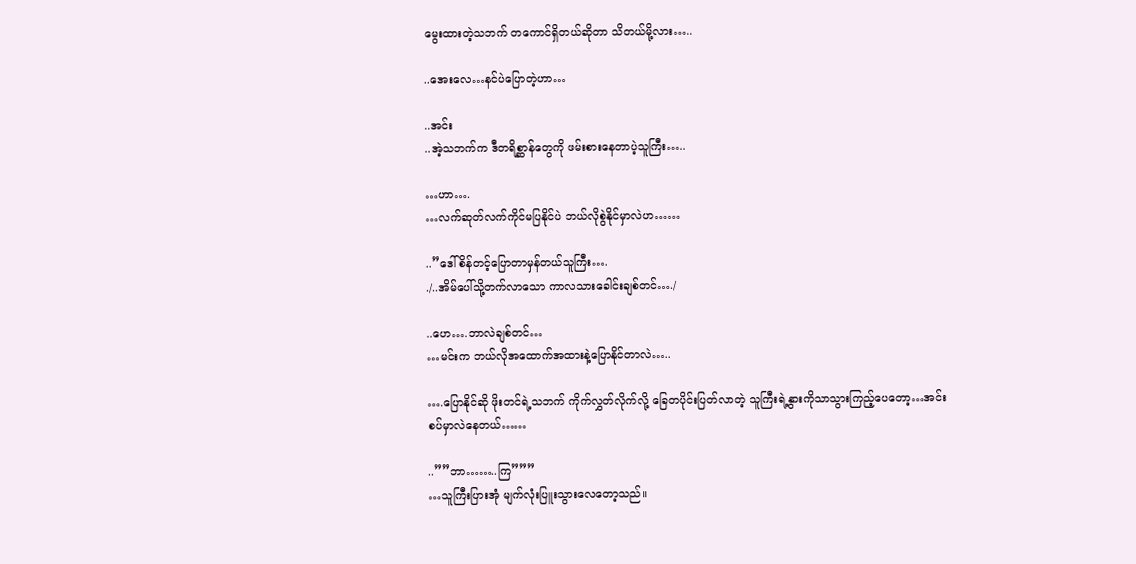မွေးထားတဲ့သဘက် တကောင်ရှိတယ်ဆိုတာ သိတယ်မို့လား…..

..အေးလေ…နင်ပဲပြောတဲ့ဟာ…

..အင်း
..အဲ့သဘက်က ဒီတရိစ္ဆာန်တွေကို ဖမ်းစားနေတာပဲ့သူကြီး…..

…ဟာ….
…လက်ဆုတ်လက်ကိုင်မပြနိုင်ပဲ ဘယ်လိုစွဲနိုင်မှာလဲဟ……

..”ဒေါ်စိန်တင့်ပြောတာမှန်တယ်သူကြီး….
./..အိမ်ပေါ်သို့တက်လာသော ကာလသားခေါင်းချစ်တင်…./

..ဟေ….ဘာလဲချစ်တင်…
…မင်းက ဘယ်လိုအထောက်အထားနဲ့ပြောနိုင်တာလဲ…..

….ပြောနိုင်ဆို ဖိုးတင်ရဲ့သဘက် ကိုက်လွှတ်လိုက်လို့ ခြေတပိုင်းပြတ်လာတဲ့ သူကြီးရဲ့နွားကိုသာသွားကြည့်ပေတော့…အင်းစပ်မှာလဲနေတယ်……

..””ဘာ……..ကြ”””
…သူကြီးပြားအုံ မျက်လုံးပြူးသွားလေတော့သည်။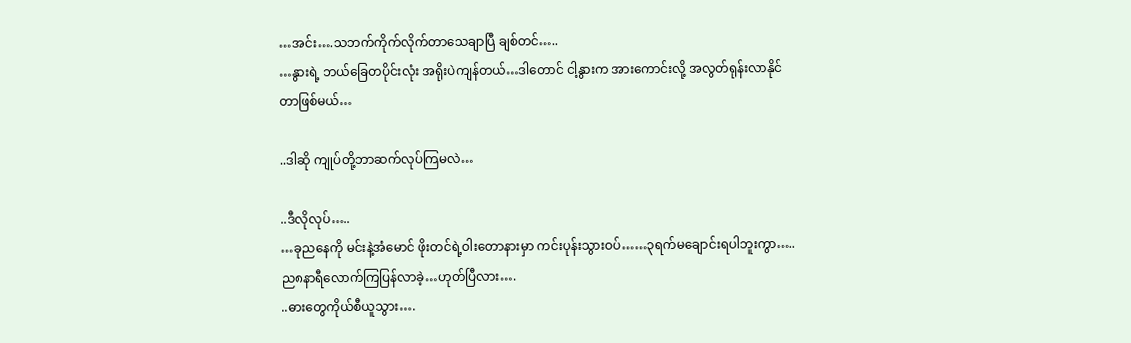…အင်း….သဘက်ကိုက်လိုက်တာသေချာပြီ ချစ်တင်…..
…နွားရဲ့ ဘယ်ခြေတပိုင်းလုံး အရိုးပဲကျန်တယ်…ဒါတောင် ငါ့နွားက အားကောင်းလို့ အလွတ်ရုန်းလာနိုင်တာဖြစ်မယ်…

..ဒါဆို ကျုပ်တို့ဘာဆက်လုပ်ကြမလဲ…

..ဒီလိုလုပ်…..
…ခုညနေကို မင်းနဲ့အံမောင် ဖိုးတင်ရဲ့ဝါးတောနားမှာ ကင်းပုန်းသွားဝပ်……၃ရက်မချောင်းရပါဘူးကွာ…..ည၈နာရီလောက်ကြပြန်လာခဲ့…ဟုတ်ပြီလား….
..ဓားတွေကိုယ်စီယူသွား….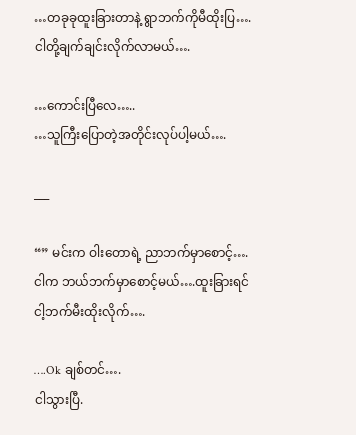…တခုခုထူးခြားတာနဲ့ ရွာဘက်ကိုမီထိုးပြ….ငါတို့ချက်ချင်းလိုက်လာမယ်….

…ကောင်းပြီလေ…..
…သူကြီးပြောတဲ့အတိုင်းလုပ်ပါ့မယ်….

___

“” မင်းက ဝါးတောရဲ့ ညာဘက်မှာစောင့်….ငါက ဘယ်ဘက်မှာစောင့်မယ်….ထူးခြားရင် ငါ့ဘက်မီးထိုးလိုက်….

….Ok ချစ်တင်….
ငါသွားပြီ.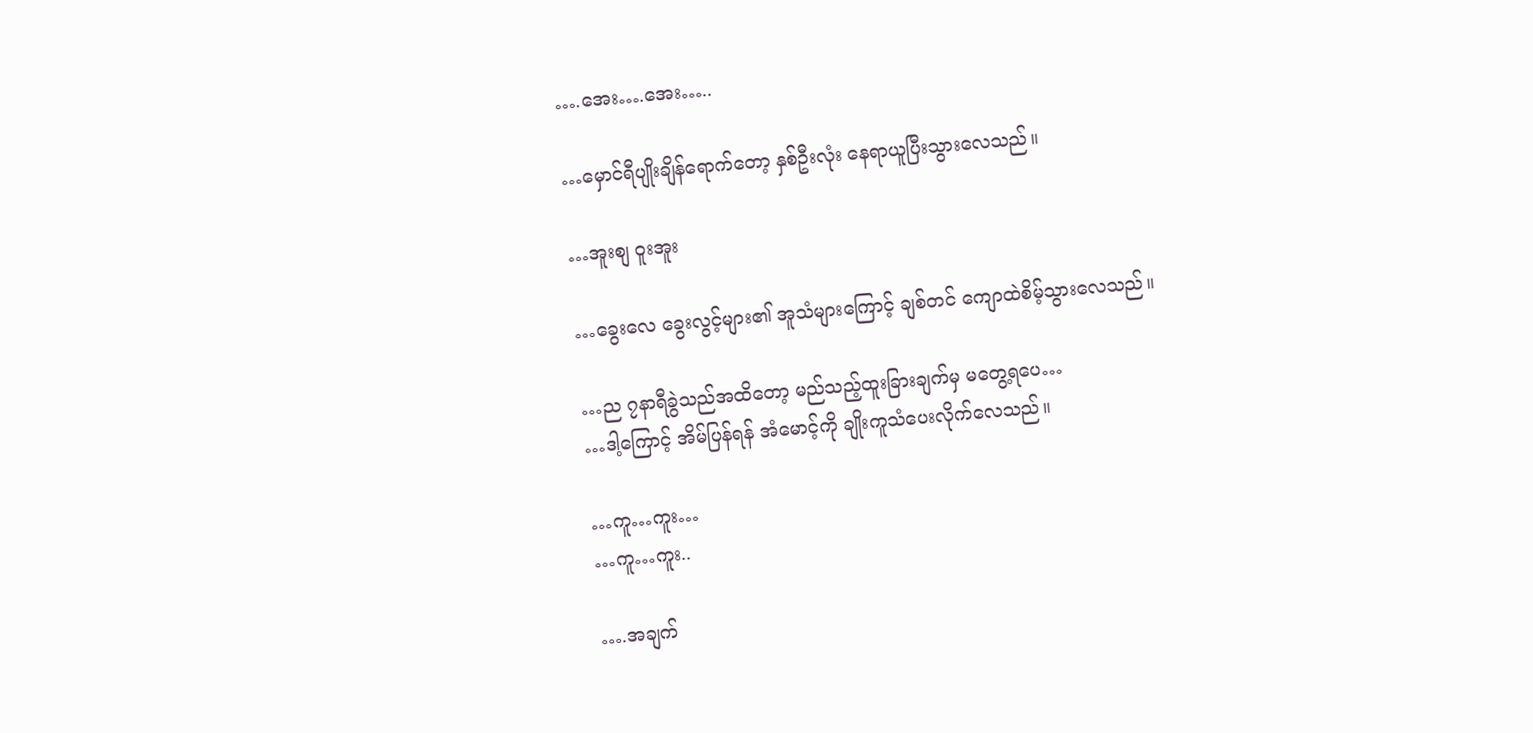….အေး….အေး…..

…မှောင်ရီပျိုးချိန်ရောက်တော့ နှစ်ဦးလုံး နေရာယူပြီးသွားလေသည်။

…အူးစျ ဝူးအူး

…ခွေးလေ ခွေးလွင့်များ၏ အူသံများကြောင့် ချစ်တင် ကျောထဲစိမ့်သွားလေသည်။

…ည ၇နာရီခွဲသည်အထိတော့ မည်သည့်ထူးခြားချက်မှ မတွေ့ရပေ…
…ဒါ့ကြောင့် အိမ်ပြန်ရန် အံမောင့်ကို ချိုးကူသံပေးလိုက်လေသည်။

…ကူ…ကူး…
…ကူ…ကူး..

….အချက်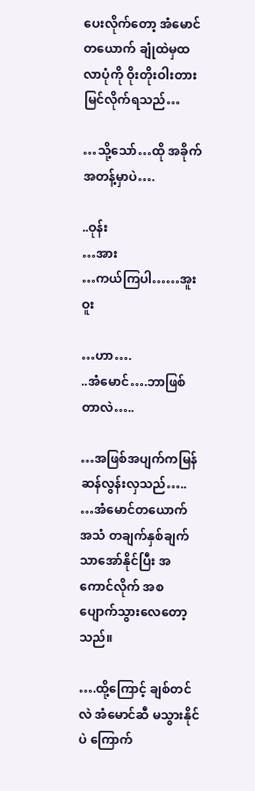ပေးလိုက်တော့ အံမောင်တယောက် ချုံထဲမှထလာပုံကို ဝိုးတိုးဝါးတားမြင်လိုက်ရသည်…

…သို့သော်…ထို အခိုက်အတန့်မှာပဲ….

..ဝုန်း
…အား
…ကယ်ကြပါ……အူးဝူး

…ဟာ….
..အံမောင်….ဘာဖြစ်တာလဲ…..

…အဖြစ်အပျက်ကမြန်ဆန်လွန်းလှသည်…..
…အံမောင်တယောက် အသံ တချက်နှစ်ချက်သာအော်နိုင်ပြီး အကောင်လိုက် အစပျောက်သွားလေတော့သည်။

….ထို့ကြောင့် ချစ်တင်လဲ အံမောင်ဆီ မသွားနိုင်ပဲ ကြောက်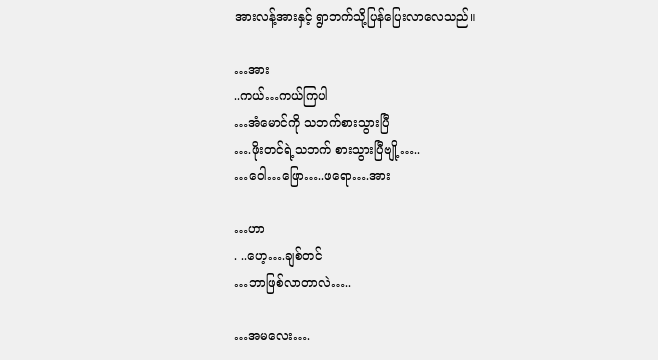အားလန့်အားနှင့် ရွာဘက်သို့ပြန်ပြေးလာလေသည်။

…အား
..ကယ်…ကယ်ကြပါ
…အံမောင်ကို သဘက်စားသွားပြီ
….ဖိုးတင်ရဲ့သဘက် စားသွားပြီဗျို့…..
…ဝေါ…ဖြော…..ဖရော….အား

…ဟာ
. ..ဟေ့….ချစ်တင်
…ဘာဖြစ်လာတာလဲ…..

…အမလေး….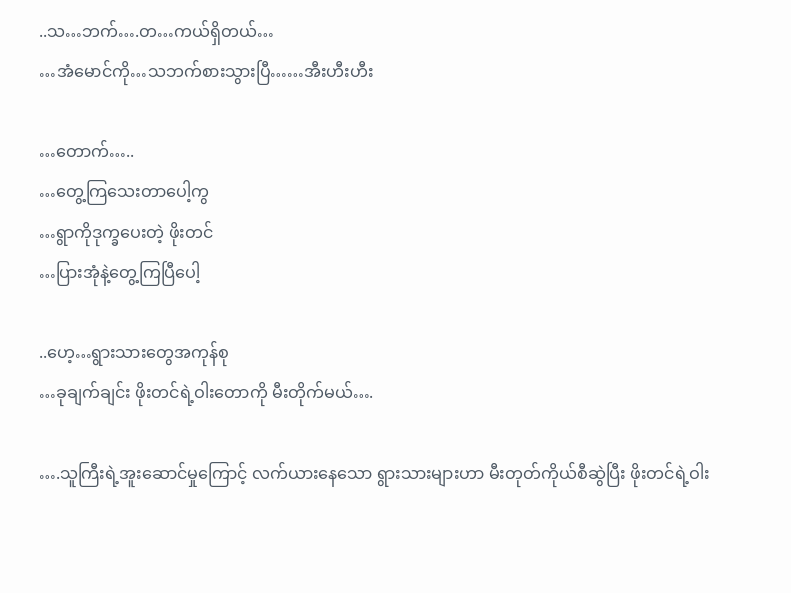..သ…ဘက်….တ…ကယ်ရှိတယ်…
…အံမောင်ကို…သဘက်စားသွားပြီ……အီးဟီးဟီး

…တောက်…..
…တွေ့ကြသေးတာပေါ့ကွ
…ရွာကိုဒုက္ခပေးတဲ့ ဖိုးတင်
…ပြားအုံနဲ့တွေ့ကြပြီပေါ့

..ဟေ့…ရွားသားတွေအကုန်စု
…ခုချက်ချင်း ဖိုးတင်ရဲ့ဝါးတောကို မီးတိုက်မယ်….

….သူကြီးရဲ့အူးဆောင်မှုကြောင့် လက်ယားနေသော ရွားသားများဟာ မီးတုတ်ကိုယ်စီဆွဲပြီး ဖိုးတင်ရဲ့ဝါး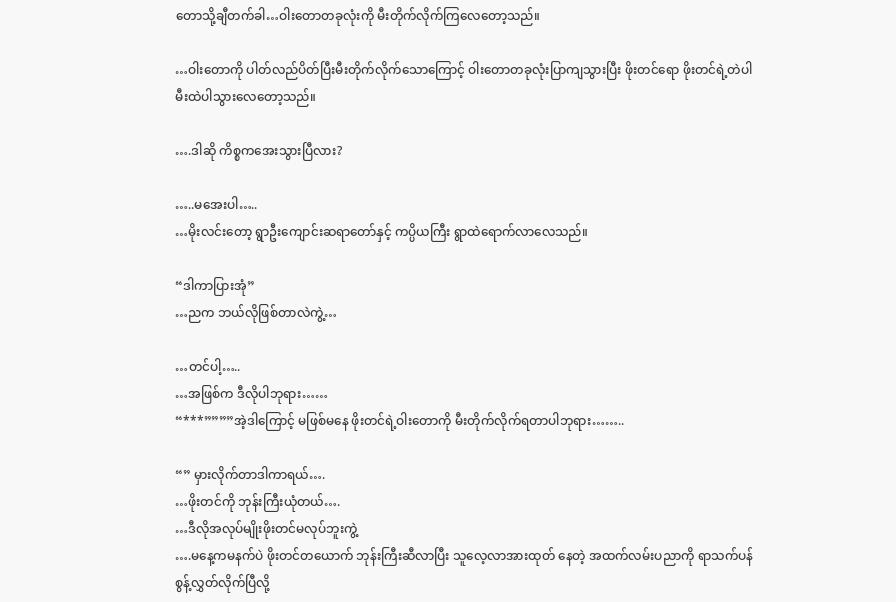တောသို့ချီတက်ခါ…ဝါးတောတခုလုံးကို မီးတိုက်လိုက်ကြလေတော့သည်။

…ဝါးတောကို ပါတ်လည်ပိတ်ပြီးမီးတိုက်လိုက်သောကြောင့် ဝါးတောတခုလုံးပြာကျသွားပြီး ဖိုးတင်ရော ဖိုးတင်ရဲ့တဲပါ မီးထဲပါသွားလေတော့သည်။

….ဒါဆို ကိစ္စကအေးသွားပြီလား?

…..မအေးပါ…..
…မိုးလင်းတော့ ရွာဦးကျောင်းဆရာတော်နှင့် ကပ္ပိယကြီး ရွာထဲရောက်လာလေသည်။

“ဒါကာပြားအုံ”
…ညက ဘယ်လိုဖြစ်တာလဲကွဲ့…

…တင်ပါ့…..
…အဖြစ်က ဒီလိုပါဘုရား……
“***””””အဲ့ဒါကြောင့် မဖြစ်မနေ ဖိုးတင်ရဲ့ဝါးတောကို မီးတိုက်လိုက်ရတာပါဘုရား……..

“” မှားလိုက်တာဒါကာရယ်….
…ဖိုးတင်ကို ဘုန်းကြီးယုံတယ်….
…ဒီလိုအလုပ်မျိုးဖိုးတင်မလုပ်ဘူးကွဲ့
….မနေ့ကမနက်ပဲ ဖိုးတင်တယောက် ဘုန်းကြီးဆီလာပြီး သူလေ့လာအားထုတ် နေတဲ့ အထက်လမ်းပညာကို ရာသက်ပန်စွန့်လွှတ်လိုက်ပြီလို့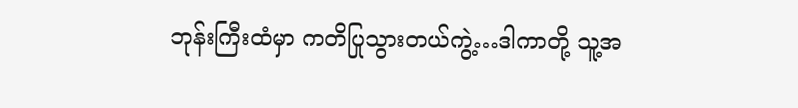ဘုန်းကြီးထံမှာ ကတိပြုသွားတယ်ကွဲ့…ဒါကာတို့ သူ့အ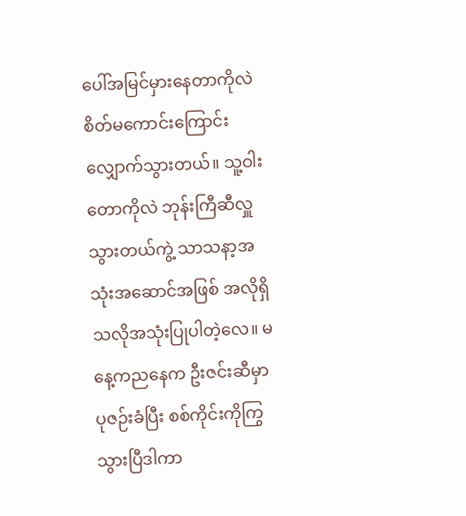ပေါ်အမြင်မှားနေတာကိုလဲ စိတ်မကောင်းကြောင်းလျှောက်သွားတယ်။ သူ့ဝါးတောကိုလဲ ဘုန်းကြီဆီလှူသွားတယ်ကွဲ့ သာသနာ့အသုံးအဆောင်အဖြစ် အလိုရှိသလိုအသုံးပြုပါတဲ့လေ။ မနေ့ကညနေက ဦးဇင်းဆီမှာ ပုဇဉ်းခံပြီး စစ်ကိုင်းကိုကြွသွားပြီဒါကာ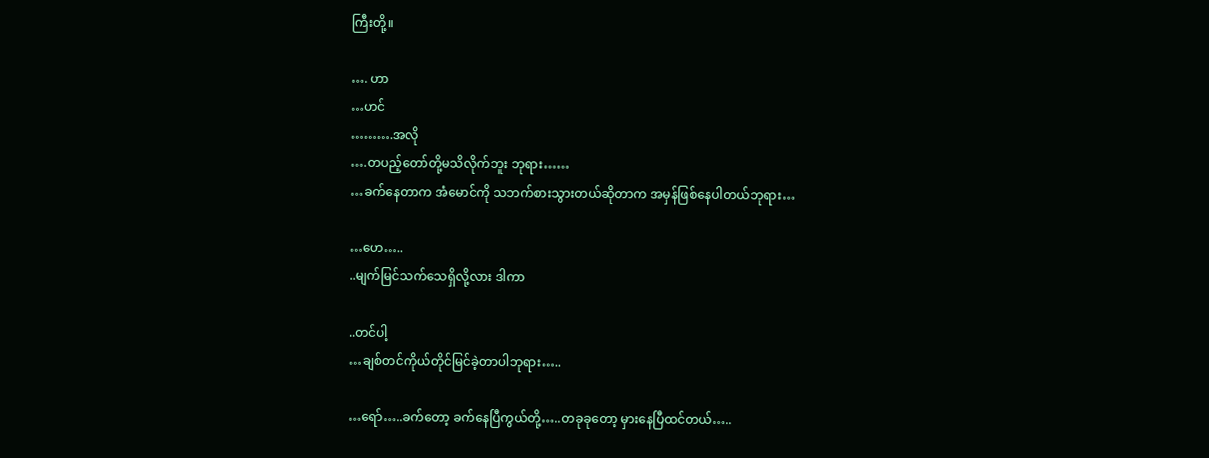ကြီးတို့။

…. ဟာ
…ဟင်
……….အလို
….တပည့်တော်တို့မသိလိုက်ဘူး ဘုရား……
…ခက်နေတာက အံမောင်ကို သဘက်စားသွားတယ်ဆိုတာက အမှန်ဖြစ်နေပါတယ်ဘုရား…

…ဟေ…..
..မျက်မြင်သက်သေရှိလို့လား ဒါကာ

..တင်ပါ့
…ချစ်တင်ကိုယ်တိုင်မြင်ခဲ့တာပါဘုရား…..

…ရော်…..ခက်တော့ ခက်နေပြီကွယ်တို့…..တခုခုတော့ မှားနေပြီထင်တယ်…..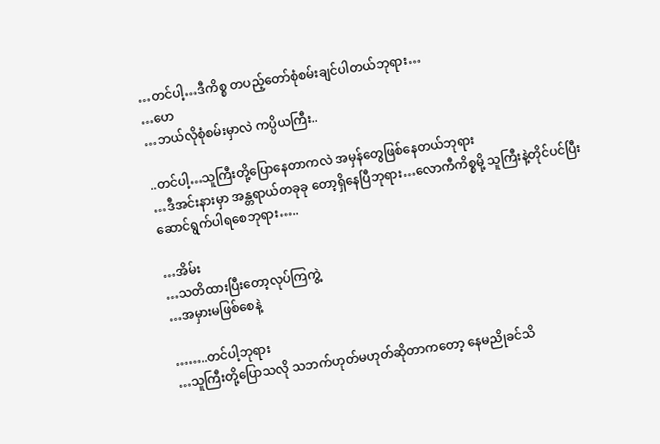…တင်ပါ့…ဒီကိစ္စ တပည့်တော်စုံစမ်းချင်ပါတယ်ဘုရား…
…ဟေ
…ဘယ်လိုစုံစမ်းမှာလဲ ကပ္ပိယကြီး..

..တင်ပါ့…သူကြီးတို့ပြောနေတာကလဲ အမှန်တွေဖြစ်နေတယ်ဘုရား
…ဒီအင်းနားမှာ အန္တရာယ်တခုခု တော့ရှိနေပြီဘုရား…လောကီကိစ္စမို့ သူကြီးနဲ့တိုင်ပင်ပြီးဆောင်ရွက်ပါရစေဘုရား…..

…အိမ်း
…သတိထားပြီးတော့လုပ်ကြကွဲ့
…အမှားမဖြစ်စေနဲ့

……..တင်ပါ့ဘုရား
…သူကြီးတို့ပြောသလို သဘက်ဟုတ်မဟုတ်ဆိုတာကတော့ နေမညိုခင်သိ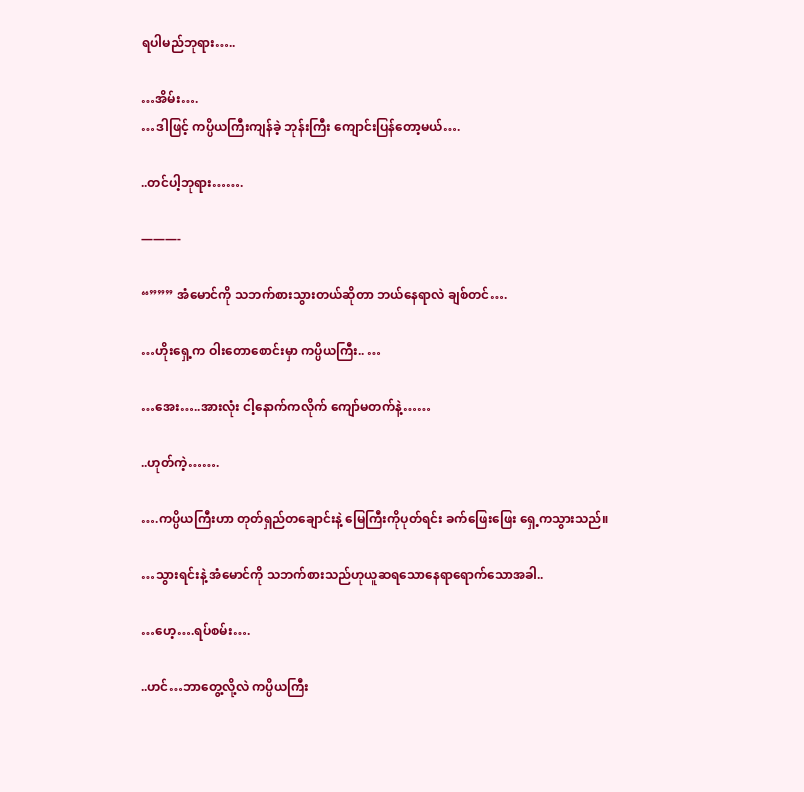ရပါမည်ဘုရား…..

…အိမ်း….
…ဒါဖြင့် ကပ္ပိယကြီးကျန်ခဲ့ ဘုန်းကြီး ကျောင်းပြန်တော့မယ်….

..တင်ပါ့ဘုရား…….

———-

“””” အံမောင်ကို သဘက်စားသွားတယ်ဆိုတာ ဘယ်နေရာလဲ ချစ်တင်….

…ဟိုးရှေ့က ဝါးတောစောင်းမှာ ကပ္ပိယကြီး.. …

…အေး…..အားလုံး ငါ့နောက်ကလိုက် ကျော်မတက်နဲ့……

..ဟုတ်ကဲ့…….

….ကပ္ပိယကြီးဟာ တုတ်ရှည်တချောင်းနဲ့ မြေကြီးကိုပုတ်ရင်း ခက်ဖြေးဖြေး ရှေ့ကသွားသည်။

…သွားရင်းနဲ့ အံမောင်ကို သဘက်စားသည်ဟုယူဆရသောနေရာရောက်သောအခါ..

…ဟေ့….ရပ်စမ်း….

..ဟင်…ဘာတွေ့လို့လဲ ကပ္ပိယကြီး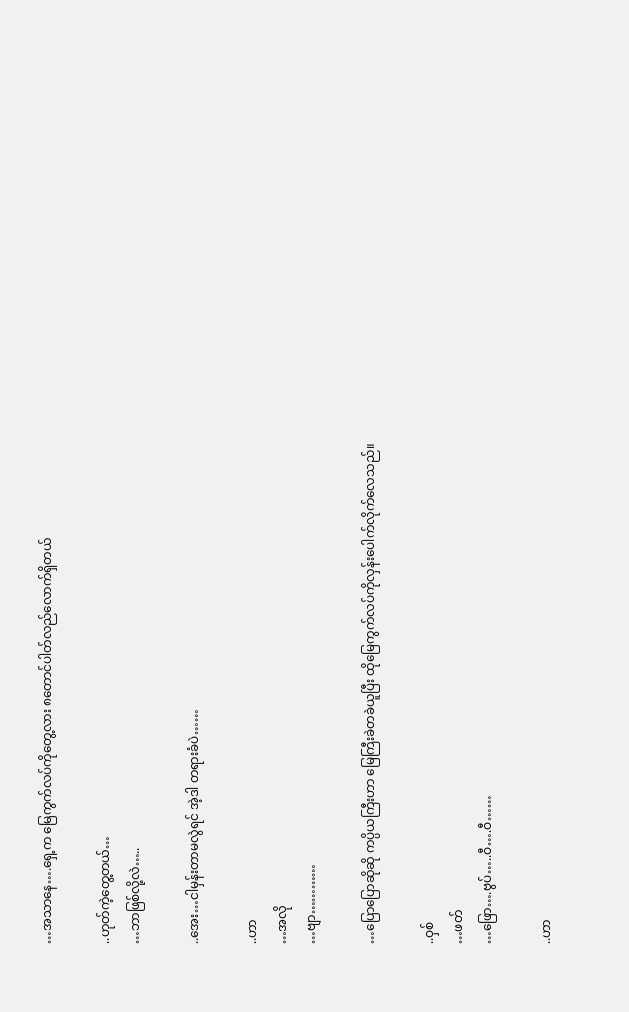…အသာနေ….ရှေ့က မြေကွက်လပ်ကိုတွေ့လား ၈တောင်ပါတ်လည်လောက်ရှိတယ်

..ဟုတ်ကဲ့တွေ့တယ်…
…ဘာဖြစ်လို့လဲ…..

..အေး…ငါမှန်းတာမလွဲရင် အဲ့ဒါ တရားခံပဲ……

..ဟာ
…အလို
…ဗျာ…………

…ပြောပြောဆိုဆို ကပ္ပိယကြီးဟာ မြေကြီးခဲတခဲယူပြီး ထိုမြေကွက်လပ်ကိုလှန်းပေါက်လိုက်လေသည်။

..ဝှစ်
…ဖတ်
…ဖြော….ဗွပ်…..ဝီ….ဝီ……

..ဟာ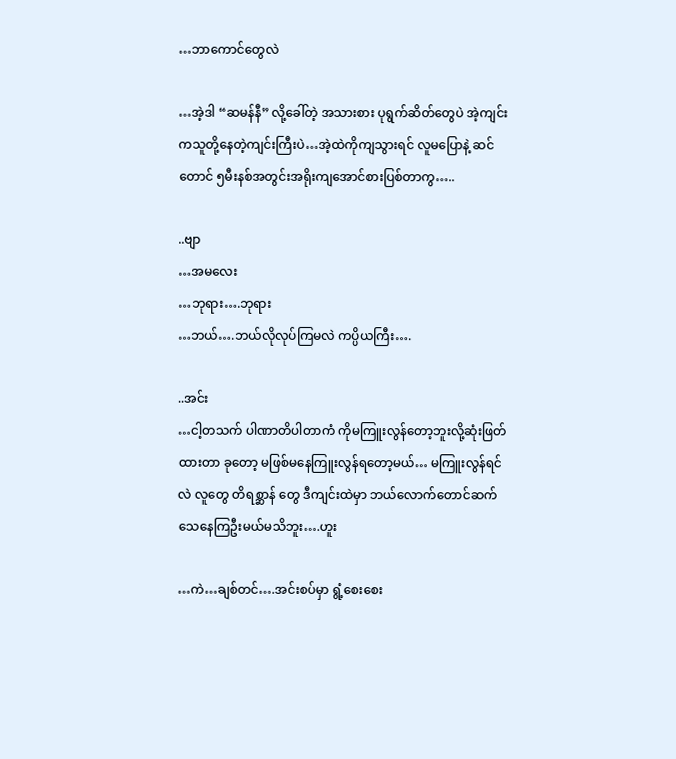…ဘာကောင်တွေလဲ

…အဲ့ဒါ “ဆမန်နီ” လို့ခေါ်တဲ့ အသားစား ပုရွက်ဆိတ်တွေပဲ အဲ့ကျင်းကသူတို့နေတဲ့ကျင်းကြီးပဲ…အဲ့ထဲကိုကျသွားရင် လူမပြောနဲ့ ဆင်တောင် ၅မီးနစ်အတွင်းအရိုးကျအောင်စားပြစ်တာကွ…..

..ဗျာ
…အမလေး
…ဘုရား….ဘုရား
…ဘယ်….ဘယ်လိုလုပ်ကြမလဲ ကပ္ပိယကြီး….

..အင်း
…ငါ့တသက် ပါဏာတိပါတာကံ ကိုမကြူးလွန်တော့ဘူးလို့ဆုံးဖြတ်ထားတာ ခုတော့ မဖြစ်မနေကြူးလွန်ရတော့မယ်… မကြူးလွန်ရင်လဲ လူတွေ တိရစ္ဆာန် တွေ ဒီကျင်းထဲမှာ ဘယ်လောက်တောင်ဆက်သေနေကြဦးမယ်မသိဘူး….ဟူး

…ကဲ…ချစ်တင်….အင်းစပ်မှာ ရွံ့စေးစေး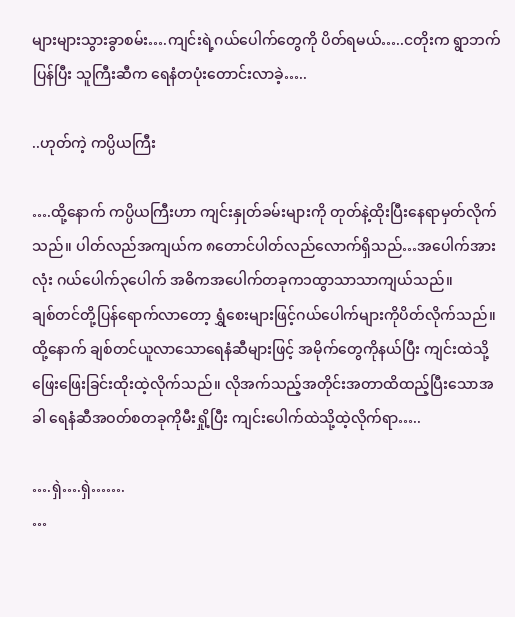များများသွားခွာစမ်း….ကျင်းရဲ့ဂယ်ပေါက်တွေကို ပိတ်ရမယ်…..ငတိုးက ရွာဘက်ပြန်ပြီး သူကြီးဆီက ရေနံတပုံးတောင်းလာခဲ့…..

..ဟုတ်ကဲ့ ကပ္ပိယကြီး

….ထို့နောက် ကပ္ပိယကြီးဟာ ကျင်းနှုတ်ခမ်းများကို တုတ်နဲ့ထိုးပြီးနေရာမှတ်လိုက်သည်။ ပါတ်လည်အကျယ်က ၈တောင်ပါတ်လည်လောက်ရှိသည်…အပေါက်အားလုံး ဂယ်ပေါက်၃ပေါက် အဓိကအပေါက်တခုက၁ထွာသာသာကျယ်သည်။
ချစ်တင်တို့ပြန်ရောက်လာတော့ ရွှံစေးများဖြင့်ဂယ်ပေါက်များကိုပိတ်လိုက်သည်။ ထို့နောက် ချစ်တင်ယူလာသောရေနံဆီများဖြင့် အမိုက်တွေကိုနယ်ပြီး ကျင်းထဲသို့ ဖြေးဖြေးခြင်းထိုးထဲ့လိုက်သည်။ လိုအက်သည့်အတိုင်းအတာထိထည့်ပြီးသောအခါ ရေနံဆီအဝတ်စတခုကိုမီးရှို့ပြီး ကျင်းပေါက်ထဲသို့ထဲ့လိုက်ရာ…..

….ရှဲ….ရှဲ…….
…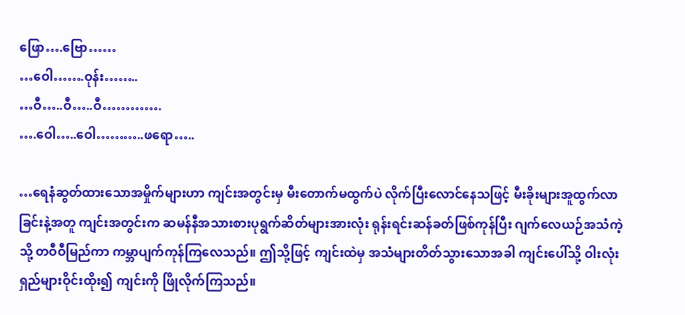ဖြော….ဗြော……
…ဝေါ…….ဝုန်း……..
…ဝီ…..ဝီ…..ဝီ………….
….ဝေါ…..ဝေါ………..ဖရော…..

…ရေနံဆွတ်ထားသောအမှိုက်များဟာ ကျင်းအတွင်းမှ မီးတောက်မထွက်ပဲ လိုက်ပြီးလောင်နေသဖြင့် မီးခိုးများအူထွက်လာခြင်းနဲ့အတူ ကျင်းအတွင်းက ဆမန်နီအသားစားပုရွက်ဆိတ်များအားလုံး ရုန်းရင်းဆန်ခတ်ဖြစ်ကုန်ပြီး ဂျက်လေယဉ်အသံကဲ့သို့ တဝီဝီမြည်ကာ ကမ္ဘာပျက်ကုန်ကြလေသည်။ ဤသို့ဖြင့် ကျင်းထဲမှ အသံများတိတ်သွားသောအခါ ကျင်းပေါ်သို့ ဝါးလုံးရှည်များဝိုင်းထိုး၍ ကျင်းကို ဖြိုလိုက်ကြသည်။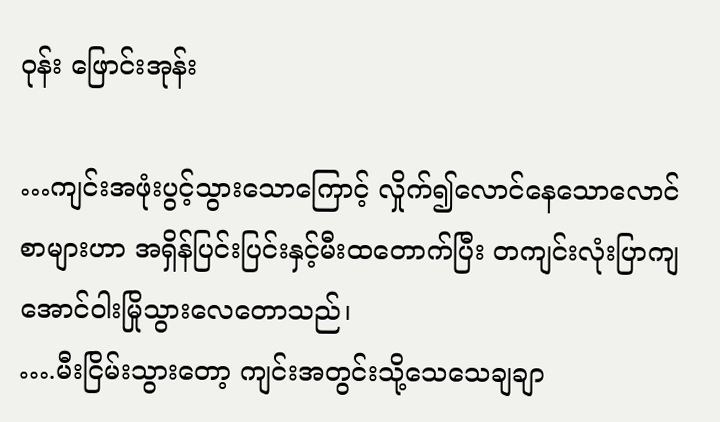ဝုန်း ဖြောင်းအုန်း

…ကျင်းအဖုံးပွင့်သွားသောကြောင့် လှိုက်၍လောင်နေသောလောင်စာများဟာ အရှိန်ပြင်းပြင်းနှင့်မီးထတောက်ပြီး တကျင်းလုံးပြာကျအောင်ဝါးမြိုသွားလေတောသည်၊
….မီးငြိမ်းသွားတော့ ကျင်းအတွင်းသို့သေသေချချာ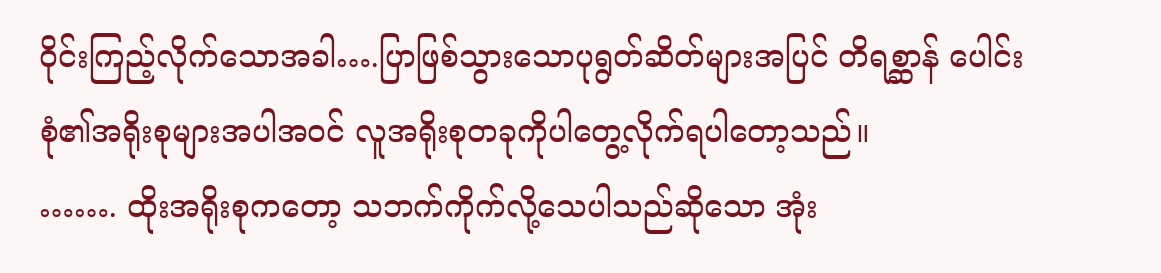ဝိုင်းကြည့်လိုက်သောအခါ….ပြာဖြစ်သွားသောပုရွတ်ဆိတ်များအပြင် တိရစ္ဆာန် ပေါင်းစုံ၏အရိုးစုများအပါအဝင် လူအရိုးစုတခုကိုပါတွေ့လိုက်ရပါတော့သည်။
……. ထိုးအရိုးစုကတော့ သဘက်ကိုက်လို့သေပါသည်ဆိုသော အုံး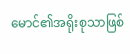မောင်၏အရိုးစုသာဖြစ်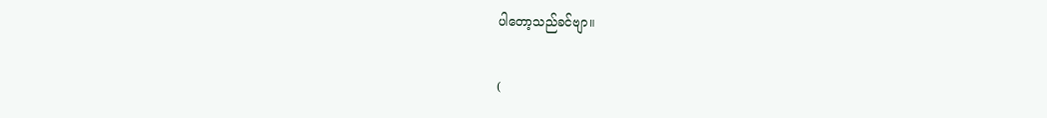ပါတော့သည်ခင်ဗျာ။

(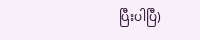ပြီးပါပြီ)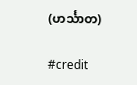(ဟင်္သာတ)

#credit